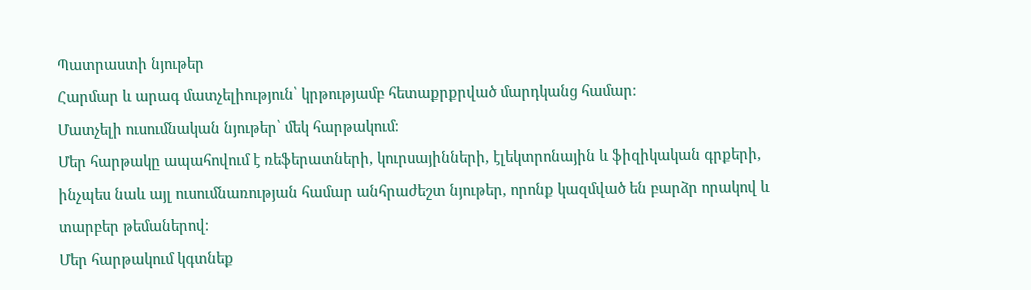Պատրաստի նյութեր
Հարմար և արագ մատչելիություն՝ կրթությամբ հետաքրքրված մարդկանց համար։
Մատչելի ուսումնական նյութեր՝ մեկ հարթակում։
Մեր հարթակը ապահովում է ռեֆերատների, կուրսայինների, էլեկտրոնային և ֆիզիկական գրքերի, ինչպես նաև այլ ուսումնառության համար անհրաժեշտ նյութեր, որոնք կազմված են բարձր որակով և տարբեր թեմաներով։
Մեր հարթակում կգտնեք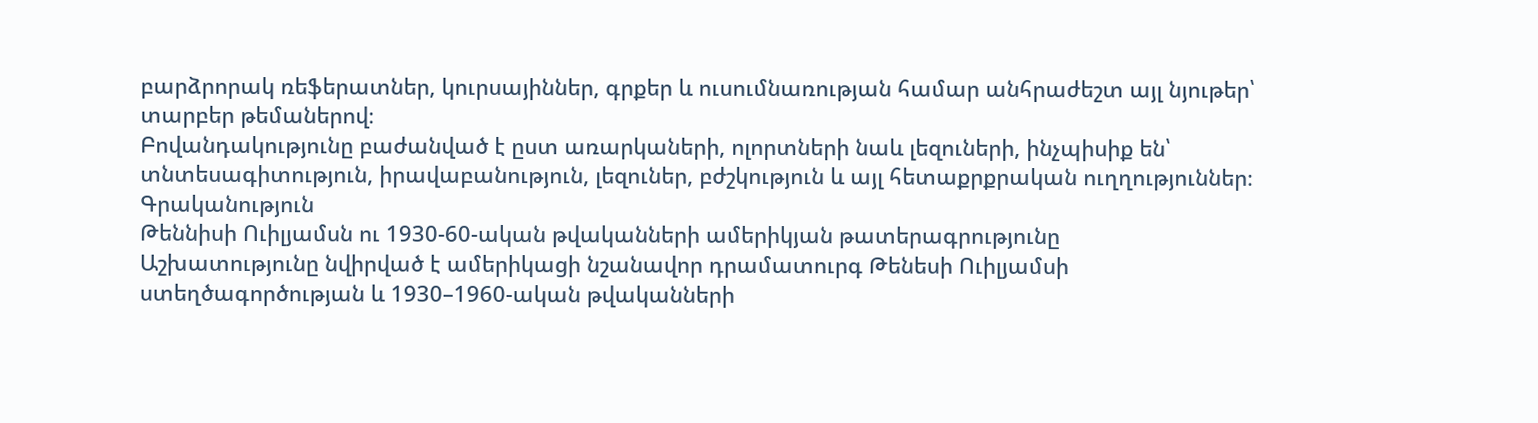բարձրորակ ռեֆերատներ, կուրսայիններ, գրքեր և ուսումնառության համար անհրաժեշտ այլ նյութեր՝ տարբեր թեմաներով։
Բովանդակությունը բաժանված է ըստ առարկաների, ոլորտների նաև լեզուների, ինչպիսիք են՝ տնտեսագիտություն, իրավաբանություն, լեզուներ, բժշկություն և այլ հետաքրքրական ուղղություններ։
Գրականություն
Թեննիսի Ուիլյամսն ու 1930-60-ական թվականների ամերիկյան թատերագրությունը
Աշխատությունը նվիրված է ամերիկացի նշանավոր դրամատուրգ Թենեսի Ուիլյամսի ստեղծագործության և 1930–1960-ական թվականների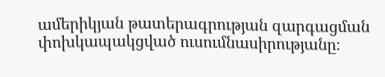ամերիկյան թատերագրության զարգացման փոխկապակցված ուսումնասիրությանը։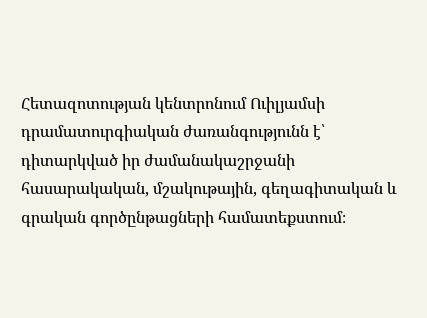Հետազոտության կենտրոնում Ուիլյամսի դրամատուրգիական ժառանգությունն է՝ դիտարկված իր ժամանակաշրջանի հասարակական, մշակութային, գեղագիտական և գրական գործընթացների համատեքստում։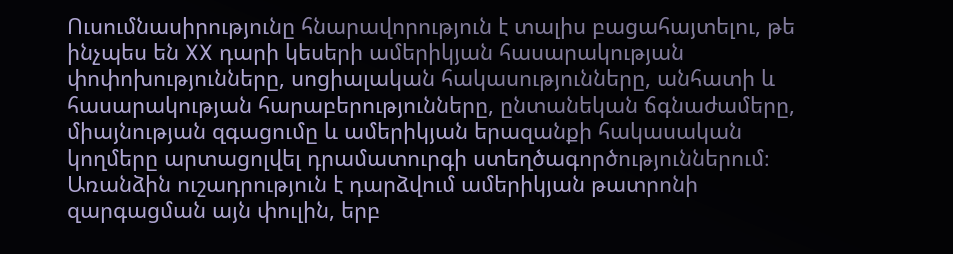Ուսումնասիրությունը հնարավորություն է տալիս բացահայտելու, թե ինչպես են XX դարի կեսերի ամերիկյան հասարակության փոփոխությունները, սոցիալական հակասությունները, անհատի և հասարակության հարաբերությունները, ընտանեկան ճգնաժամերը, միայնության զգացումը և ամերիկյան երազանքի հակասական կողմերը արտացոլվել դրամատուրգի ստեղծագործություններում։ Առանձին ուշադրություն է դարձվում ամերիկյան թատրոնի զարգացման այն փուլին, երբ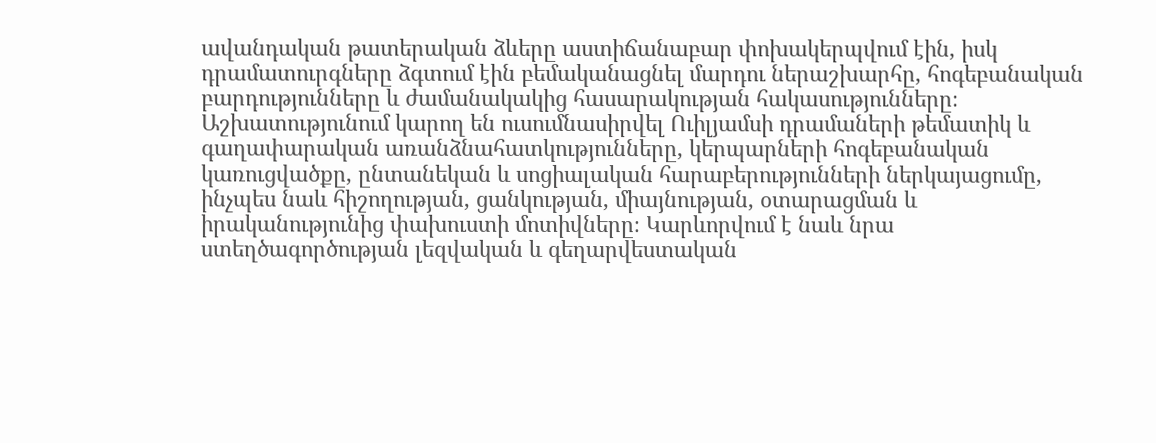ավանդական թատերական ձևերը աստիճանաբար փոխակերպվում էին, իսկ դրամատուրգները ձգտում էին բեմականացնել մարդու ներաշխարհը, հոգեբանական բարդությունները և ժամանակակից հասարակության հակասությունները։ Աշխատությունում կարող են ուսումնասիրվել Ուիլյամսի դրամաների թեմատիկ և գաղափարական առանձնահատկությունները, կերպարների հոգեբանական կառուցվածքը, ընտանեկան և սոցիալական հարաբերությունների ներկայացումը, ինչպես նաև հիշողության, ցանկության, միայնության, օտարացման և իրականությունից փախուստի մոտիվները։ Կարևորվում է նաև նրա ստեղծագործության լեզվական և գեղարվեստական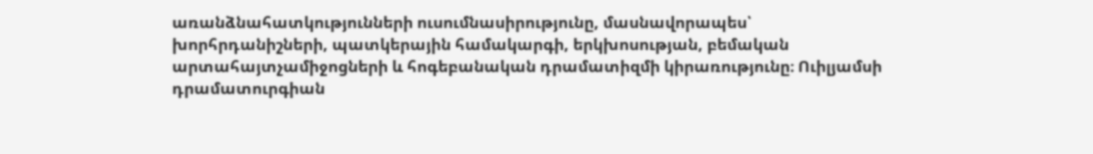առանձնահատկությունների ուսումնասիրությունը, մասնավորապես՝ խորհրդանիշների, պատկերային համակարգի, երկխոսության, բեմական արտահայտչամիջոցների և հոգեբանական դրամատիզմի կիրառությունը։ Ուիլյամսի դրամատուրգիան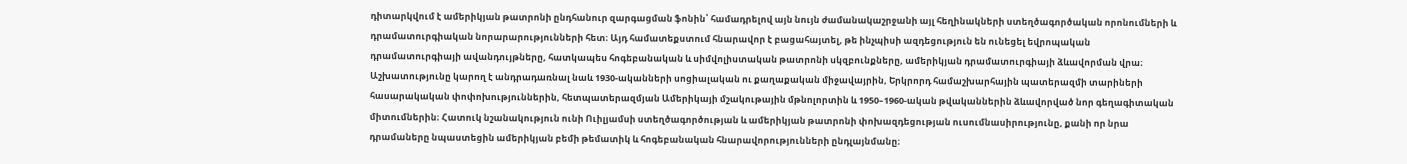դիտարկվում է ամերիկյան թատրոնի ընդհանուր զարգացման ֆոնին՝ համադրելով այն նույն ժամանակաշրջանի այլ հեղինակների ստեղծագործական որոնումների և դրամատուրգիական նորարարությունների հետ։ Այդ համատեքստում հնարավոր է բացահայտել, թե ինչպիսի ազդեցություն են ունեցել եվրոպական դրամատուրգիայի ավանդույթները, հատկապես հոգեբանական և սիմվոլիստական թատրոնի սկզբունքները, ամերիկյան դրամատուրգիայի ձևավորման վրա։ Աշխատությունը կարող է անդրադառնալ նաև 1930-ականների սոցիալական ու քաղաքական միջավայրին, Երկրորդ համաշխարհային պատերազմի տարիների հասարակական փոփոխություններին, հետպատերազմյան Ամերիկայի մշակութային մթնոլորտին և 1950–1960-ական թվականներին ձևավորված նոր գեղագիտական միտումներին։ Հատուկ նշանակություն ունի Ուիլյամսի ստեղծագործության և ամերիկյան թատրոնի փոխազդեցության ուսումնասիրությունը, քանի որ նրա դրամաները նպաստեցին ամերիկյան բեմի թեմատիկ և հոգեբանական հնարավորությունների ընդլայնմանը։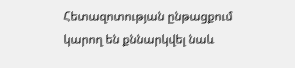Հետազոտության ընթացքում կարող են քննարկվել նաև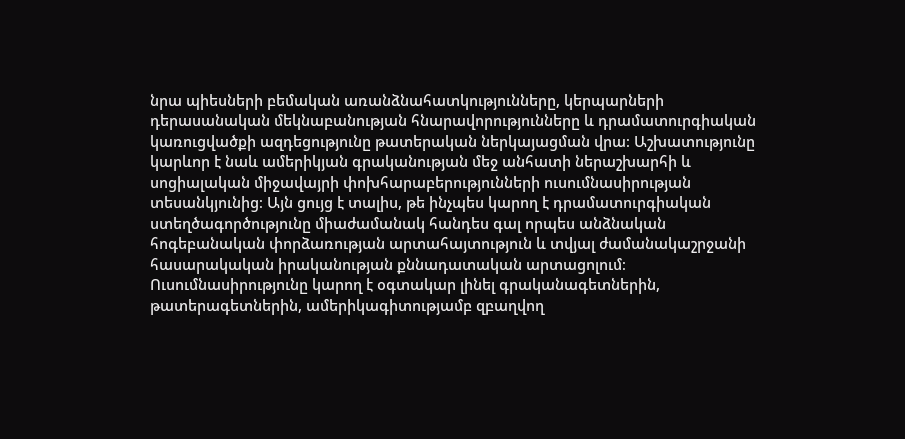նրա պիեսների բեմական առանձնահատկությունները, կերպարների դերասանական մեկնաբանության հնարավորությունները և դրամատուրգիական կառուցվածքի ազդեցությունը թատերական ներկայացման վրա։ Աշխատությունը կարևոր է նաև ամերիկյան գրականության մեջ անհատի ներաշխարհի և սոցիալական միջավայրի փոխհարաբերությունների ուսումնասիրության տեսանկյունից։ Այն ցույց է տալիս, թե ինչպես կարող է դրամատուրգիական ստեղծագործությունը միաժամանակ հանդես գալ որպես անձնական հոգեբանական փորձառության արտահայտություն և տվյալ ժամանակաշրջանի հասարակական իրականության քննադատական արտացոլում։ Ուսումնասիրությունը կարող է օգտակար լինել գրականագետներին, թատերագետներին, ամերիկագիտությամբ զբաղվող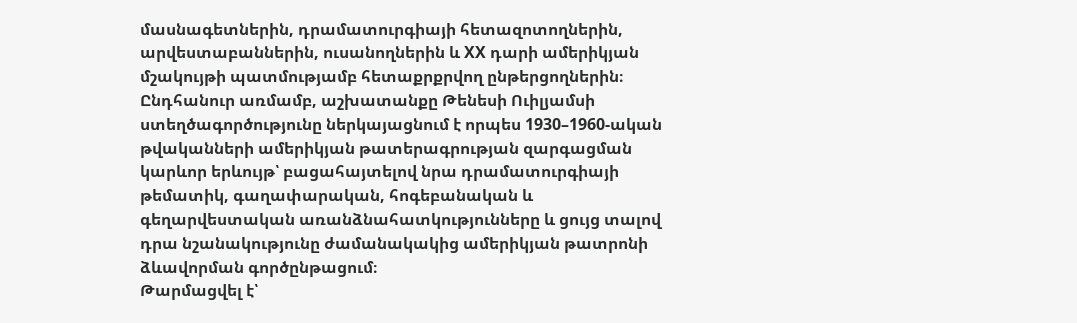մասնագետներին, դրամատուրգիայի հետազոտողներին, արվեստաբաններին, ուսանողներին և XX դարի ամերիկյան մշակույթի պատմությամբ հետաքրքրվող ընթերցողներին։ Ընդհանուր առմամբ, աշխատանքը Թենեսի Ուիլյամսի ստեղծագործությունը ներկայացնում է որպես 1930–1960-ական թվականների ամերիկյան թատերագրության զարգացման կարևոր երևույթ՝ բացահայտելով նրա դրամատուրգիայի թեմատիկ, գաղափարական, հոգեբանական և գեղարվեստական առանձնահատկությունները և ցույց տալով դրա նշանակությունը ժամանակակից ամերիկյան թատրոնի ձևավորման գործընթացում։
Թարմացվել է՝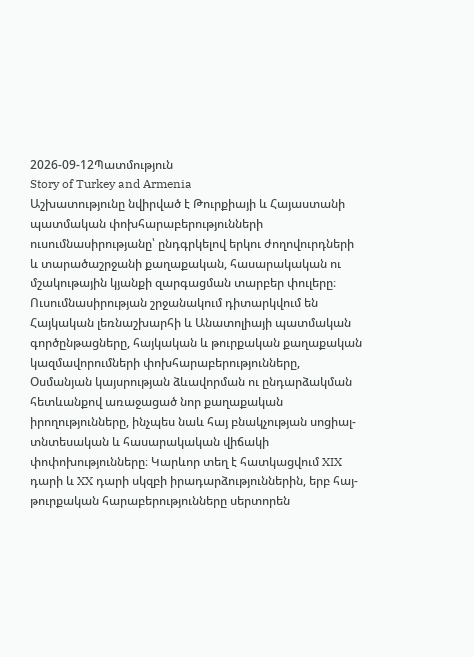2026-09-12Պատմություն
Story of Turkey and Armenia
Աշխատությունը նվիրված է Թուրքիայի և Հայաստանի պատմական փոխհարաբերությունների ուսումնասիրությանը՝ ընդգրկելով երկու ժողովուրդների և տարածաշրջանի քաղաքական, հասարակական ու մշակութային կյանքի զարգացման տարբեր փուլերը։ Ուսումնասիրության շրջանակում դիտարկվում են Հայկական լեռնաշխարհի և Անատոլիայի պատմական գործընթացները, հայկական և թուրքական քաղաքական կազմավորումների փոխհարաբերությունները, Օսմանյան կայսրության ձևավորման ու ընդարձակման հետևանքով առաջացած նոր քաղաքական իրողությունները, ինչպես նաև հայ բնակչության սոցիալ-տնտեսական և հասարակական վիճակի փոփոխությունները։ Կարևոր տեղ է հատկացվում XIX դարի և XX դարի սկզբի իրադարձություններին, երբ հայ-թուրքական հարաբերությունները սերտորեն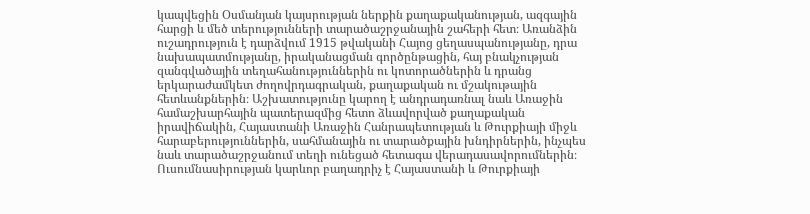կապվեցին Օսմանյան կայսրության ներքին քաղաքականության, ազգային հարցի և մեծ տերությունների տարածաշրջանային շահերի հետ։ Առանձին ուշադրություն է դարձվում 1915 թվականի Հայոց ցեղասպանությանը, դրա նախապատմությանը, իրականացման գործընթացին, հայ բնակչության զանգվածային տեղահանություններին ու կոտորածներին և դրանց երկարաժամկետ ժողովրդագրական, քաղաքական ու մշակութային հետևանքներին։ Աշխատությունը կարող է անդրադառնալ նաև Առաջին համաշխարհային պատերազմից հետո ձևավորված քաղաքական իրավիճակին, Հայաստանի Առաջին Հանրապետության և Թուրքիայի միջև հարաբերություններին, սահմանային ու տարածքային խնդիրներին, ինչպես նաև տարածաշրջանում տեղի ունեցած հետագա վերադասավորումներին։ Ուսումնասիրության կարևոր բաղադրիչ է Հայաստանի և Թուրքիայի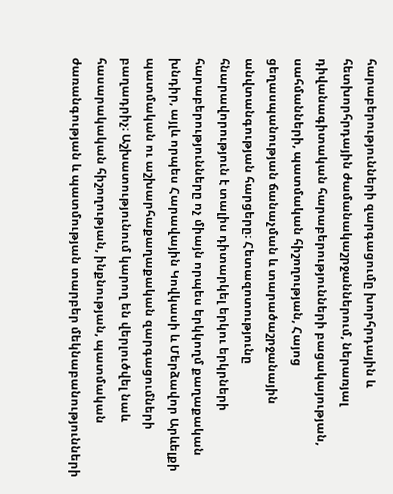հարաբերությունների զարգացումը խորհրդային և հետխորհրդային ժամանակաշրջաններում, ներառյալ դիվանագիտական հարաբերությունների բացակայության, սահմանների, պատմական հիշողության, Հայոց ցեղասպանության ճանաչման և տարածաշրջանային անվտանգության հարցերը։ Հետազոտությունը հնարավորություն է տալիս դիտարկել երկու երկրների հարաբերությունները ոչ միայն որպես երկկողմ քաղաքական խնդիր, այլև որպես Հարավային Կովկասի և Մերձավոր Արևելքի պատմական ու աշխարհաքաղաքական զարգացումների բաղադրիչ։ Աշխատությունում կարող են վերլուծվել նաև հասարակական հիշողության, ինքնության, պատմական ժառանգության և պատմության տարբեր մեկնաբանությունների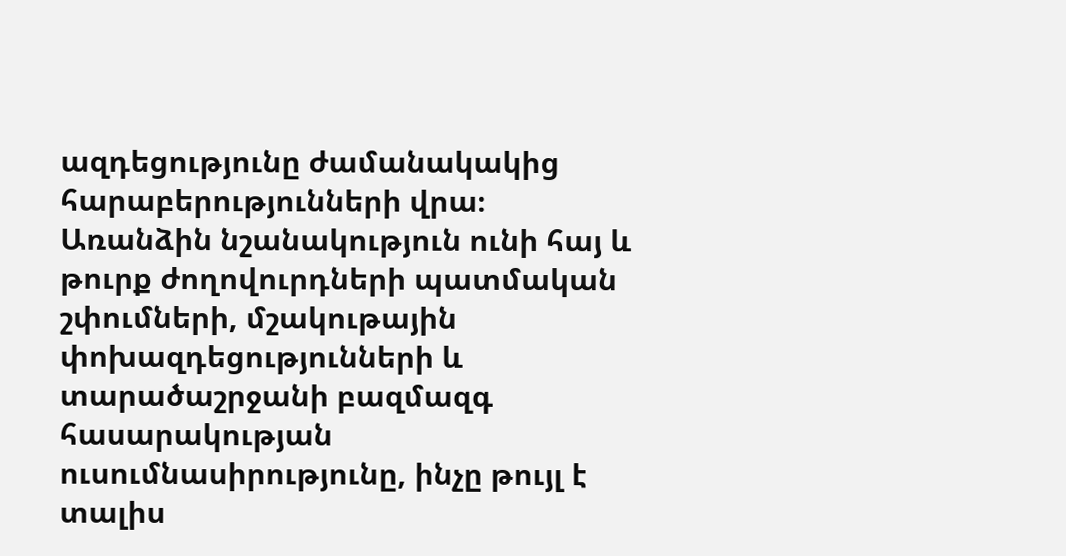ազդեցությունը ժամանակակից հարաբերությունների վրա։ Առանձին նշանակություն ունի հայ և թուրք ժողովուրդների պատմական շփումների, մշակութային փոխազդեցությունների և տարածաշրջանի բազմազգ հասարակության ուսումնասիրությունը, ինչը թույլ է տալիս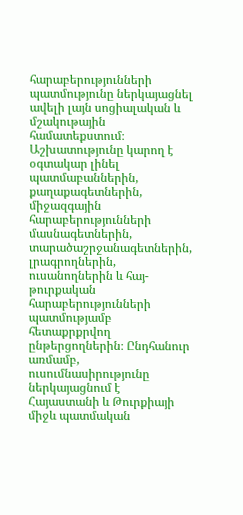հարաբերությունների պատմությունը ներկայացնել ավելի լայն սոցիալական և մշակութային համատեքստում։ Աշխատությունը կարող է օգտակար լինել պատմաբաններին, քաղաքագետներին, միջազգային հարաբերությունների մասնագետներին, տարածաշրջանագետներին, լրագրողներին, ուսանողներին և հայ-թուրքական հարաբերությունների պատմությամբ հետաքրքրվող ընթերցողներին։ Ընդհանուր առմամբ, ուսումնասիրությունը ներկայացնում է Հայաստանի և Թուրքիայի միջև պատմական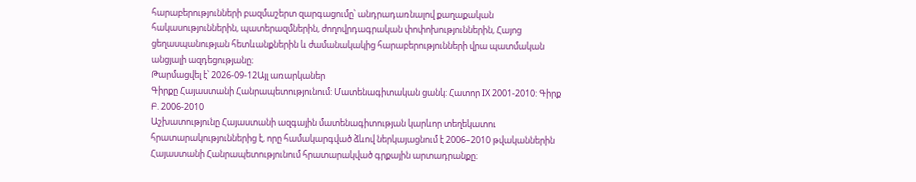հարաբերությունների բազմաշերտ զարգացումը՝ անդրադառնալով քաղաքական հակասություններին, պատերազմներին, ժողովրդագրական փոփոխություններին, Հայոց ցեղասպանության հետևանքներին և ժամանակակից հարաբերությունների վրա պատմական անցյալի ազդեցությանը։
Թարմացվել է՝ 2026-09-12Այլ առարկաներ
Գիրքը Հայաստանի Հանրապետությունում: Մատենագիտական ցանկ: Հատոր IX 2001-2010: Գիրք Բ. 2006-2010
Աշխատությունը Հայաստանի ազգային մատենագիտության կարևոր տեղեկատու հրատարակություններից է, որը համակարգված ձևով ներկայացնում է 2006–2010 թվականներին Հայաստանի Հանրապետությունում հրատարակված գրքային արտադրանքը։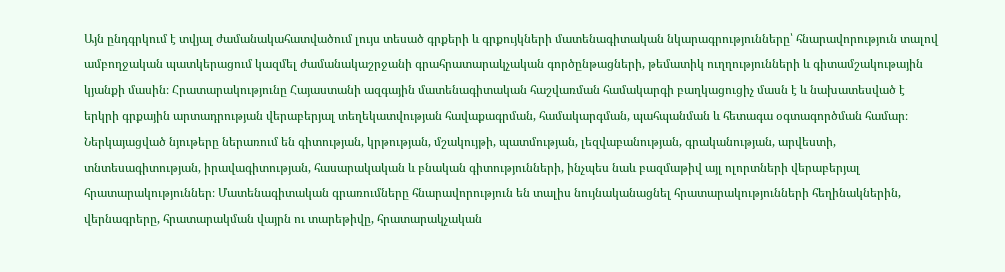Այն ընդգրկում է տվյալ ժամանակահատվածում լույս տեսած գրքերի և գրքույկների մատենագիտական նկարագրությունները՝ հնարավորություն տալով ամբողջական պատկերացում կազմել ժամանակաշրջանի գրահրատարակչական գործընթացների, թեմատիկ ուղղությունների և գիտամշակութային կյանքի մասին։ Հրատարակությունը Հայաստանի ազգային մատենագիտական հաշվառման համակարգի բաղկացուցիչ մասն է և նախատեսված է երկրի գրքային արտադրության վերաբերյալ տեղեկատվության հավաքագրման, համակարգման, պահպանման և հետագա օգտագործման համար։ Ներկայացված նյութերը ներառում են գիտության, կրթության, մշակույթի, պատմության, լեզվաբանության, գրականության, արվեստի, տնտեսագիտության, իրավագիտության, հասարակական և բնական գիտությունների, ինչպես նաև բազմաթիվ այլ ոլորտների վերաբերյալ հրատարակություններ։ Մատենագիտական գրառումները հնարավորություն են տալիս նույնականացնել հրատարակությունների հեղինակներին, վերնագրերը, հրատարակման վայրն ու տարեթիվը, հրատարակչական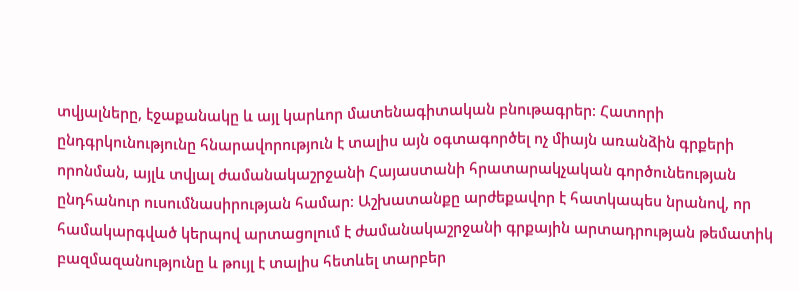տվյալները, էջաքանակը և այլ կարևոր մատենագիտական բնութագրեր։ Հատորի ընդգրկունությունը հնարավորություն է տալիս այն օգտագործել ոչ միայն առանձին գրքերի որոնման, այլև տվյալ ժամանակաշրջանի Հայաստանի հրատարակչական գործունեության ընդհանուր ուսումնասիրության համար։ Աշխատանքը արժեքավոր է հատկապես նրանով, որ համակարգված կերպով արտացոլում է ժամանակաշրջանի գրքային արտադրության թեմատիկ բազմազանությունը և թույլ է տալիս հետևել տարբեր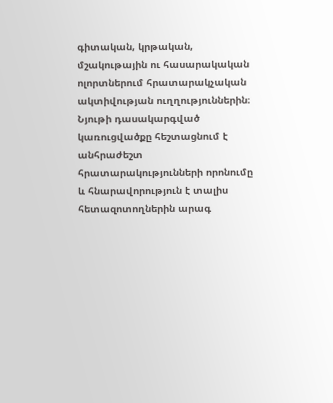գիտական, կրթական, մշակութային ու հասարակական ոլորտներում հրատարակչական ակտիվության ուղղություններին։ Նյութի դասակարգված կառուցվածքը հեշտացնում է անհրաժեշտ հրատարակությունների որոնումը և հնարավորություն է տալիս հետազոտողներին արագ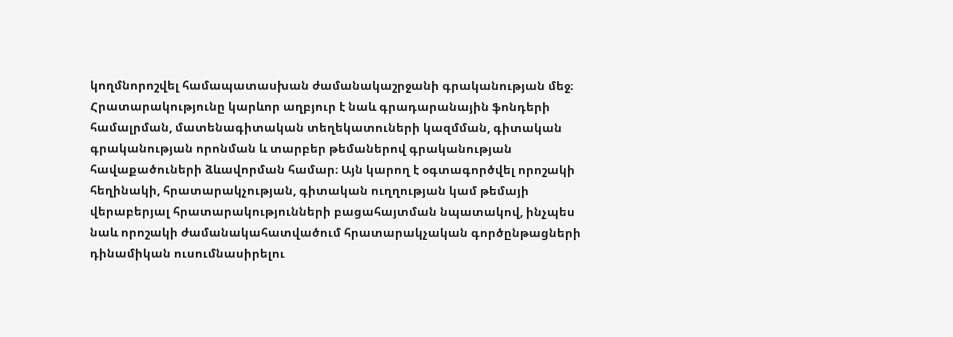կողմնորոշվել համապատասխան ժամանակաշրջանի գրականության մեջ։ Հրատարակությունը կարևոր աղբյուր է նաև գրադարանային ֆոնդերի համալրման, մատենագիտական տեղեկատուների կազմման, գիտական գրականության որոնման և տարբեր թեմաներով գրականության հավաքածուների ձևավորման համար։ Այն կարող է օգտագործվել որոշակի հեղինակի, հրատարակչության, գիտական ուղղության կամ թեմայի վերաբերյալ հրատարակությունների բացահայտման նպատակով, ինչպես նաև որոշակի ժամանակահատվածում հրատարակչական գործընթացների դինամիկան ուսումնասիրելու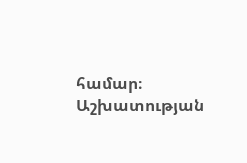համար։ Աշխատության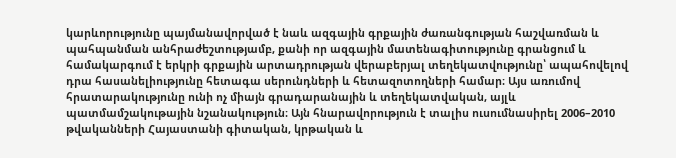կարևորությունը պայմանավորված է նաև ազգային գրքային ժառանգության հաշվառման և պահպանման անհրաժեշտությամբ, քանի որ ազգային մատենագիտությունը գրանցում և համակարգում է երկրի գրքային արտադրության վերաբերյալ տեղեկատվությունը՝ ապահովելով դրա հասանելիությունը հետագա սերունդների և հետազոտողների համար։ Այս առումով հրատարակությունը ունի ոչ միայն գրադարանային և տեղեկատվական, այլև պատմամշակութային նշանակություն։ Այն հնարավորություն է տալիս ուսումնասիրել 2006–2010 թվականների Հայաստանի գիտական, կրթական և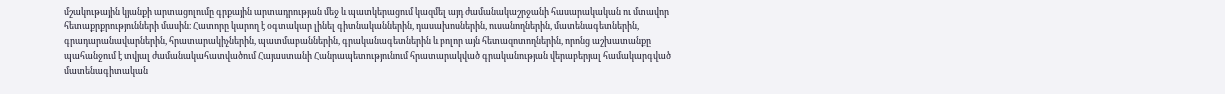մշակութային կյանքի արտացոլումը գրքային արտադրության մեջ և պատկերացում կազմել այդ ժամանակաշրջանի հասարակական ու մտավոր հետաքրքրությունների մասին։ Հատորը կարող է օգտակար լինել գիտնականներին, դասախոսներին, ուսանողներին, մատենագետներին, գրադարանավարներին, հրատարակիչներին, պատմաբաններին, գրականագետներին և բոլոր այն հետազոտողներին, որոնց աշխատանքը պահանջում է տվյալ ժամանակահատվածում Հայաստանի Հանրապետությունում հրատարակված գրականության վերաբերյալ համակարգված մատենագիտական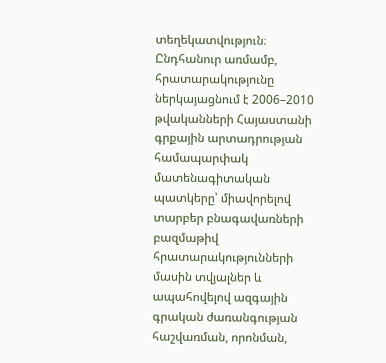տեղեկատվություն։ Ընդհանուր առմամբ, հրատարակությունը ներկայացնում է 2006–2010 թվականների Հայաստանի գրքային արտադրության համապարփակ մատենագիտական պատկերը՝ միավորելով տարբեր բնագավառների բազմաթիվ հրատարակությունների մասին տվյալներ և ապահովելով ազգային գրական ժառանգության հաշվառման, որոնման,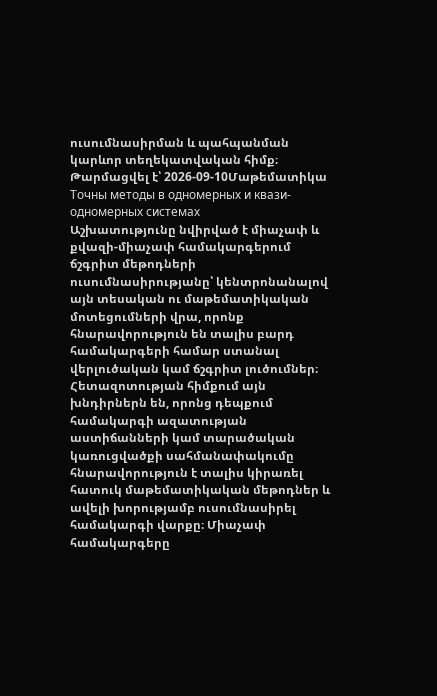ուսումնասիրման և պահպանման կարևոր տեղեկատվական հիմք։
Թարմացվել է՝ 2026-09-10Մաթեմատիկա
Точны методы в одномерных и квази-одномерных системах
Աշխատությունը նվիրված է միաչափ և քվազի-միաչափ համակարգերում ճշգրիտ մեթոդների ուսումնասիրությանը՝ կենտրոնանալով այն տեսական ու մաթեմատիկական մոտեցումների վրա, որոնք հնարավորություն են տալիս բարդ համակարգերի համար ստանալ վերլուծական կամ ճշգրիտ լուծումներ։ Հետազոտության հիմքում այն խնդիրներն են, որոնց դեպքում համակարգի ազատության աստիճանների կամ տարածական կառուցվածքի սահմանափակումը հնարավորություն է տալիս կիրառել հատուկ մաթեմատիկական մեթոդներ և ավելի խորությամբ ուսումնասիրել համակարգի վարքը։ Միաչափ համակարգերը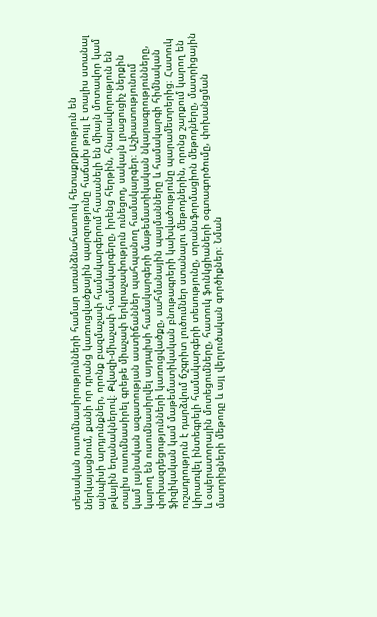տեսական ուսումնասիրությունների համար առանձնահատուկ հետաքրքրություն են ներկայացնում, քանի որ դրանց կառուցվածքային պարզությունը հաճախ թույլ է տալիս ստանալ այնպիսի արդյունքներ, որոնք բազմաչափ համակարգերում հասանելի են միայն մոտավոր կամ թվային եղանակներով։ Քվազի-միաչափ համակարգերը, իրենց հերթին, հնարավորություն են տալիս ուսումնասիրել գրեթե միաչափ երկրաչափություն ունեցող, սակայն լրացուցիչ ներքին կամ լայնական ազատության աստիճաններ պահպանող համակարգեր։ Աշխատությունում կարող են ուսումնասիրվել այդպիսի համակարգերի մաթեմատիկական նկարագրությունները, փոխազդեցությունների կառուցվածքը, սահմանային պայմանները և համակարգի հիմնական ֆիզիկական կամ մաթեմատիկական բնութագրերի կախվածությունը պարամետրերից։ Հատուկ ուշադրություն է դարձվում ճշգրիտ լուծումներ ստանալու մեթոդներին, որոնց շարքում կարող են կիրառվել ինտեգրելի համակարգերի տեսությունը, տրանսֆորմացիոն մեթոդները, մատրիցային և օպերատորային մոտեցումները, հատուկ ֆունկցիաների օգտագործումը, փոխանցման մատրիցների մեթոդը և այլ վերլուծական գործիքներ։ Նման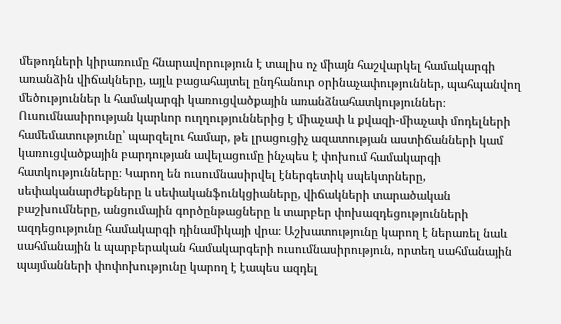մեթոդների կիրառումը հնարավորություն է տալիս ոչ միայն հաշվարկել համակարգի առանձին վիճակները, այլև բացահայտել ընդհանուր օրինաչափություններ, պահպանվող մեծություններ և համակարգի կառուցվածքային առանձնահատկություններ։ Ուսումնասիրության կարևոր ուղղություններից է միաչափ և քվազի-միաչափ մոդելների համեմատությունը՝ պարզելու համար, թե լրացուցիչ ազատության աստիճանների կամ կառուցվածքային բարդության ավելացումը ինչպես է փոխում համակարգի հատկությունները։ Կարող են ուսումնասիրվել էներգետիկ սպեկտրները, սեփականարժեքները և սեփականֆունկցիաները, վիճակների տարածական բաշխումները, անցումային գործընթացները և տարբեր փոխազդեցությունների ազդեցությունը համակարգի դինամիկայի վրա։ Աշխատությունը կարող է ներառել նաև սահմանային և պարբերական համակարգերի ուսումնասիրություն, որտեղ սահմանային պայմանների փոփոխությունը կարող է էապես ազդել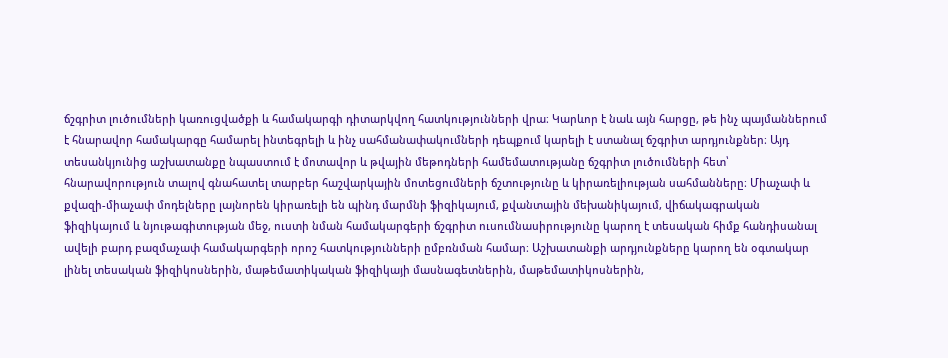ճշգրիտ լուծումների կառուցվածքի և համակարգի դիտարկվող հատկությունների վրա։ Կարևոր է նաև այն հարցը, թե ինչ պայմաններում է հնարավոր համակարգը համարել ինտեգրելի և ինչ սահմանափակումների դեպքում կարելի է ստանալ ճշգրիտ արդյունքներ։ Այդ տեսանկյունից աշխատանքը նպաստում է մոտավոր և թվային մեթոդների համեմատությանը ճշգրիտ լուծումների հետ՝ հնարավորություն տալով գնահատել տարբեր հաշվարկային մոտեցումների ճշտությունը և կիրառելիության սահմանները։ Միաչափ և քվազի-միաչափ մոդելները լայնորեն կիրառելի են պինդ մարմնի ֆիզիկայում, քվանտային մեխանիկայում, վիճակագրական ֆիզիկայում և նյութագիտության մեջ, ուստի նման համակարգերի ճշգրիտ ուսումնասիրությունը կարող է տեսական հիմք հանդիսանալ ավելի բարդ բազմաչափ համակարգերի որոշ հատկությունների ըմբռնման համար։ Աշխատանքի արդյունքները կարող են օգտակար լինել տեսական ֆիզիկոսներին, մաթեմատիկական ֆիզիկայի մասնագետներին, մաթեմատիկոսներին,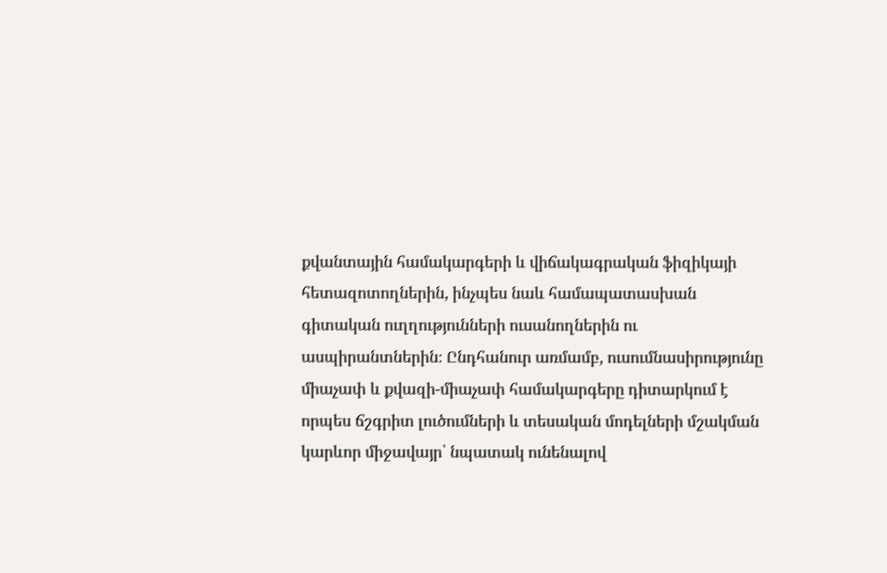քվանտային համակարգերի և վիճակագրական ֆիզիկայի հետազոտողներին, ինչպես նաև համապատասխան գիտական ուղղությունների ուսանողներին ու ասպիրանտներին։ Ընդհանուր առմամբ, ուսումնասիրությունը միաչափ և քվազի-միաչափ համակարգերը դիտարկում է որպես ճշգրիտ լուծումների և տեսական մոդելների մշակման կարևոր միջավայր՝ նպատակ ունենալով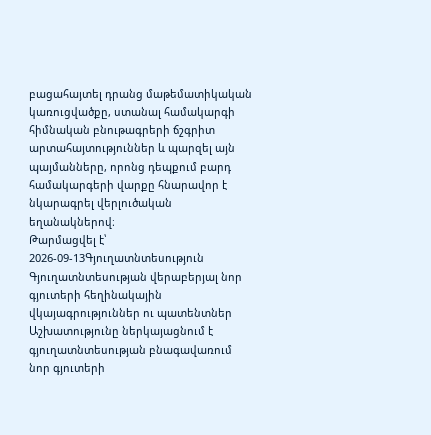բացահայտել դրանց մաթեմատիկական կառուցվածքը, ստանալ համակարգի հիմնական բնութագրերի ճշգրիտ արտահայտություններ և պարզել այն պայմանները, որոնց դեպքում բարդ համակարգերի վարքը հնարավոր է նկարագրել վերլուծական եղանակներով։
Թարմացվել է՝ 2026-09-13Գյուղատնտեսություն
Գյուղատնտեսության վերաբերյալ նոր գյուտերի հեղինակային վկայագրություններ ու պատենտներ
Աշխատությունը ներկայացնում է գյուղատնտեսության բնագավառում նոր գյուտերի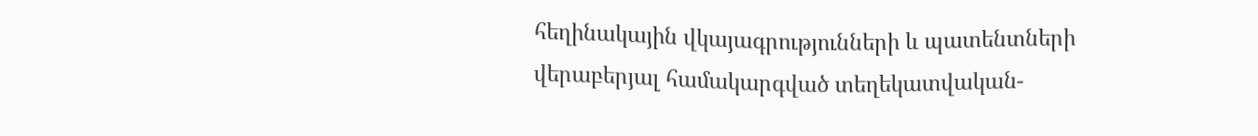հեղինակային վկայագրությունների և պատենտների վերաբերյալ համակարգված տեղեկատվական-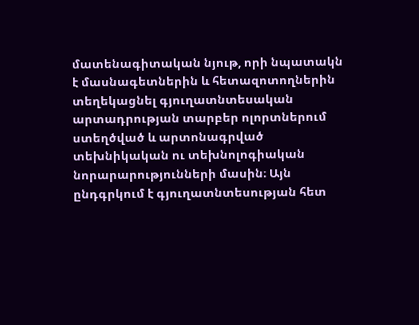մատենագիտական նյութ, որի նպատակն է մասնագետներին և հետազոտողներին տեղեկացնել գյուղատնտեսական արտադրության տարբեր ոլորտներում ստեղծված և արտոնագրված տեխնիկական ու տեխնոլոգիական նորարարությունների մասին։ Այն ընդգրկում է գյուղատնտեսության հետ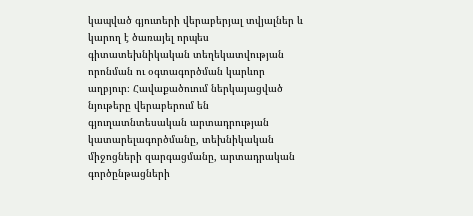կապված գյուտերի վերաբերյալ տվյալներ և կարող է ծառայել որպես գիտատեխնիկական տեղեկատվության որոնման ու օգտագործման կարևոր աղբյուր։ Հավաքածուում ներկայացված նյութերը վերաբերում են գյուղատնտեսական արտադրության կատարելագործմանը, տեխնիկական միջոցների զարգացմանը, արտադրական գործընթացների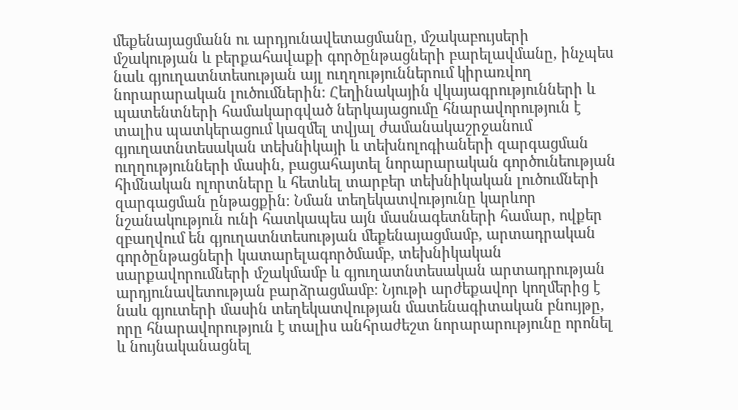մեքենայացմանն ու արդյունավետացմանը, մշակաբույսերի մշակության և բերքահավաքի գործընթացների բարելավմանը, ինչպես նաև գյուղատնտեսության այլ ուղղություններում կիրառվող նորարարական լուծումներին։ Հեղինակային վկայագրությունների և պատենտների համակարգված ներկայացումը հնարավորություն է տալիս պատկերացում կազմել տվյալ ժամանակաշրջանում գյուղատնտեսական տեխնիկայի և տեխնոլոգիաների զարգացման ուղղությունների մասին, բացահայտել նորարարական գործունեության հիմնական ոլորտները և հետևել տարբեր տեխնիկական լուծումների զարգացման ընթացքին։ Նման տեղեկատվությունը կարևոր նշանակություն ունի հատկապես այն մասնագետների համար, ովքեր զբաղվում են գյուղատնտեսության մեքենայացմամբ, արտադրական գործընթացների կատարելագործմամբ, տեխնիկական սարքավորումների մշակմամբ և գյուղատնտեսական արտադրության արդյունավետության բարձրացմամբ։ Նյութի արժեքավոր կողմերից է նաև գյուտերի մասին տեղեկատվության մատենագիտական բնույթը, որը հնարավորություն է տալիս անհրաժեշտ նորարարությունը որոնել և նույնականացնել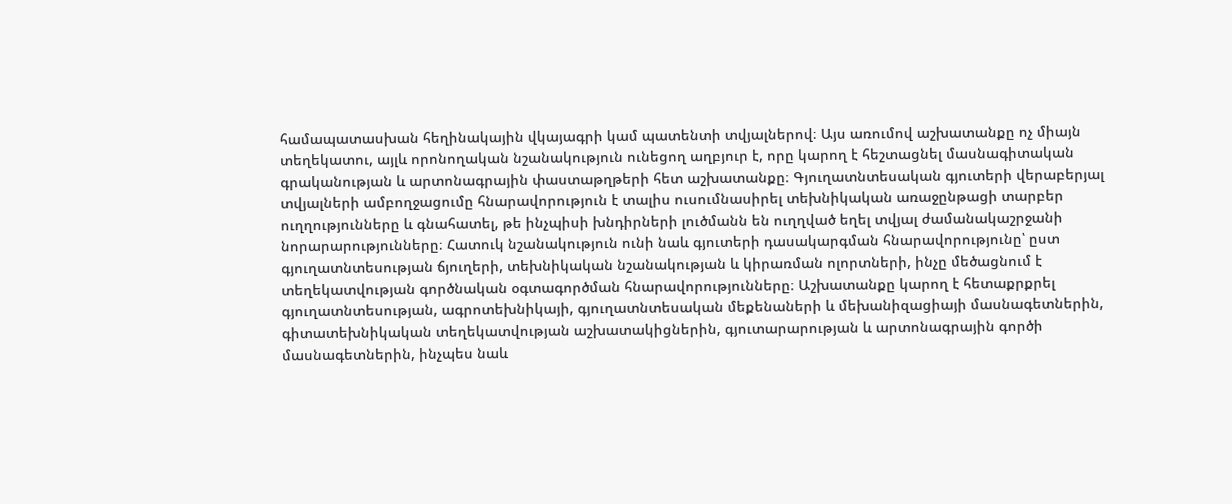համապատասխան հեղինակային վկայագրի կամ պատենտի տվյալներով։ Այս առումով աշխատանքը ոչ միայն տեղեկատու, այլև որոնողական նշանակություն ունեցող աղբյուր է, որը կարող է հեշտացնել մասնագիտական գրականության և արտոնագրային փաստաթղթերի հետ աշխատանքը։ Գյուղատնտեսական գյուտերի վերաբերյալ տվյալների ամբողջացումը հնարավորություն է տալիս ուսումնասիրել տեխնիկական առաջընթացի տարբեր ուղղությունները և գնահատել, թե ինչպիսի խնդիրների լուծմանն են ուղղված եղել տվյալ ժամանակաշրջանի նորարարությունները։ Հատուկ նշանակություն ունի նաև գյուտերի դասակարգման հնարավորությունը՝ ըստ գյուղատնտեսության ճյուղերի, տեխնիկական նշանակության և կիրառման ոլորտների, ինչը մեծացնում է տեղեկատվության գործնական օգտագործման հնարավորությունները։ Աշխատանքը կարող է հետաքրքրել գյուղատնտեսության, ագրոտեխնիկայի, գյուղատնտեսական մեքենաների և մեխանիզացիայի մասնագետներին, գիտատեխնիկական տեղեկատվության աշխատակիցներին, գյուտարարության և արտոնագրային գործի մասնագետներին, ինչպես նաև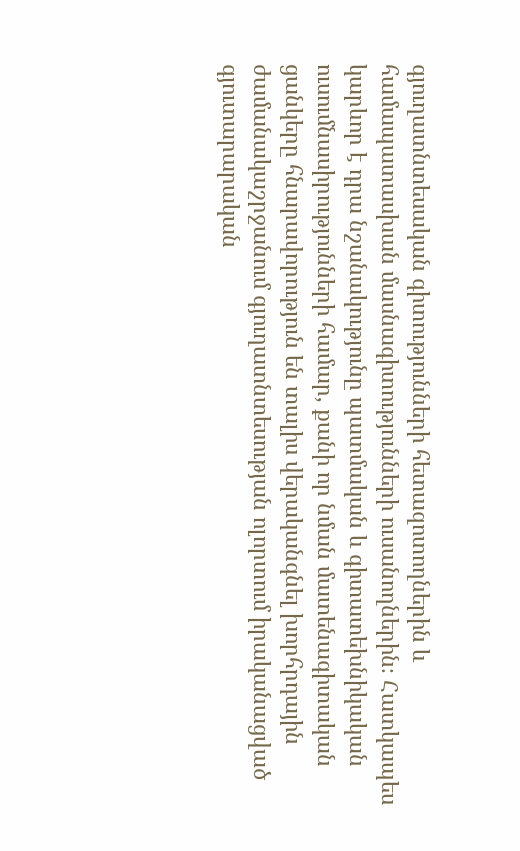գյուղատնտեսական գիտությունների հետազոտողներին և համապատասխան մասնագիտությունների ուսանողներին։ Հատկապես կարևոր է դրա նշանակությունը պատմական և գիտատեխնիկական ուսումնասիրությունների համար, քանի որ նման մատենագիտական ցանկերը հնարավորություն են տալիս վերականգնել խորհրդային ժամանակաշրջանում գյուղատնտեսության ոլորտում իրականացված գյուտարարական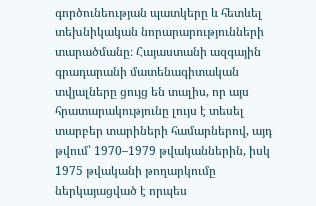գործունեության պատկերը և հետևել տեխնիկական նորարարությունների տարածմանը։ Հայաստանի ազգային գրադարանի մատենագիտական տվյալները ցույց են տալիս, որ այս հրատարակությունը լույս է տեսել տարբեր տարիների համարներով, այդ թվում՝ 1970–1979 թվականներին, իսկ 1975 թվականի թողարկումը ներկայացված է որպես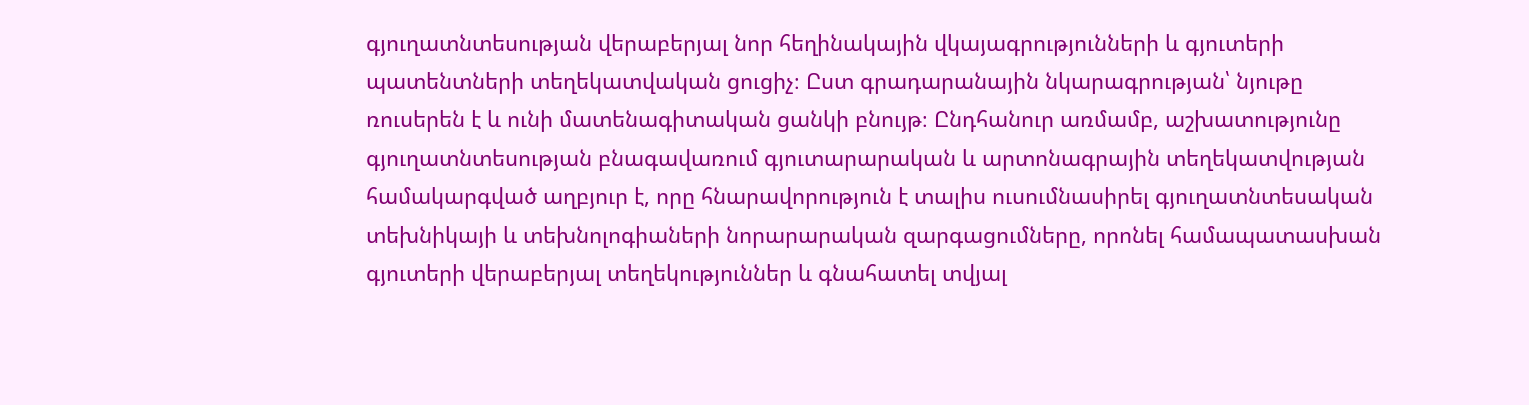գյուղատնտեսության վերաբերյալ նոր հեղինակային վկայագրությունների և գյուտերի պատենտների տեղեկատվական ցուցիչ։ Ըստ գրադարանային նկարագրության՝ նյութը ռուսերեն է և ունի մատենագիտական ցանկի բնույթ։ Ընդհանուր առմամբ, աշխատությունը գյուղատնտեսության բնագավառում գյուտարարական և արտոնագրային տեղեկատվության համակարգված աղբյուր է, որը հնարավորություն է տալիս ուսումնասիրել գյուղատնտեսական տեխնիկայի և տեխնոլոգիաների նորարարական զարգացումները, որոնել համապատասխան գյուտերի վերաբերյալ տեղեկություններ և գնահատել տվյալ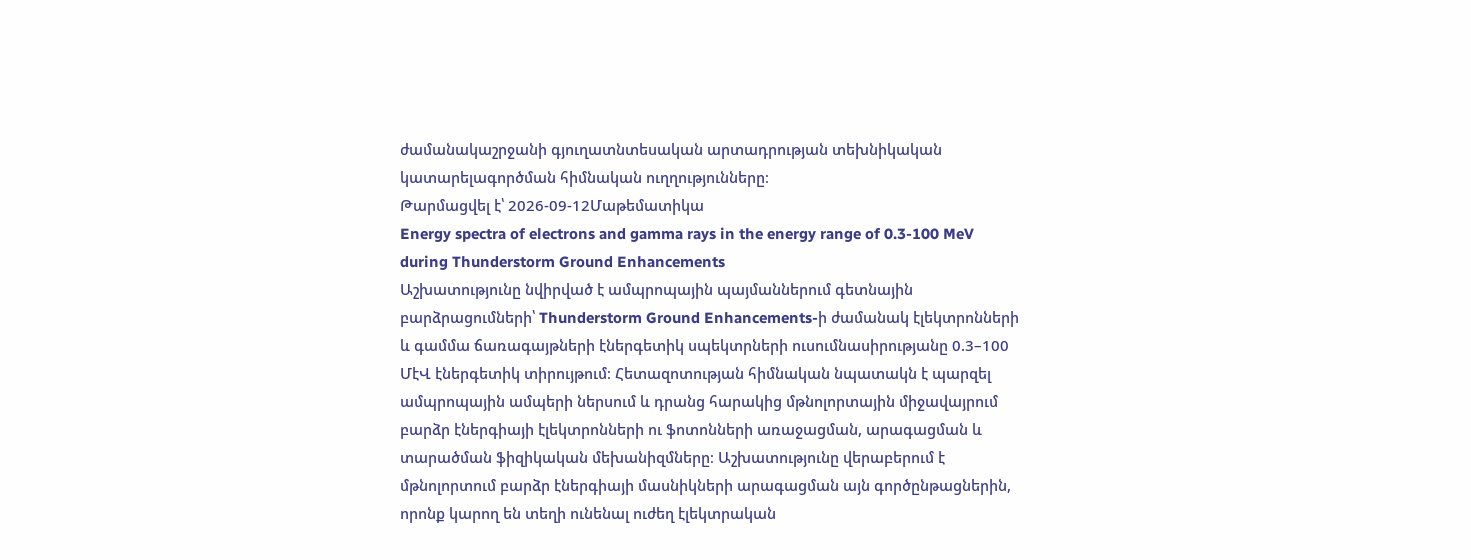ժամանակաշրջանի գյուղատնտեսական արտադրության տեխնիկական կատարելագործման հիմնական ուղղությունները։
Թարմացվել է՝ 2026-09-12Մաթեմատիկա
Energy spectra of electrons and gamma rays in the energy range of 0.3-100 MeV during Thunderstorm Ground Enhancements
Աշխատությունը նվիրված է ամպրոպային պայմաններում գետնային բարձրացումների՝ Thunderstorm Ground Enhancements-ի ժամանակ էլեկտրոնների և գամմա ճառագայթների էներգետիկ սպեկտրների ուսումնասիրությանը 0.3–100 ՄէՎ էներգետիկ տիրույթում։ Հետազոտության հիմնական նպատակն է պարզել ամպրոպային ամպերի ներսում և դրանց հարակից մթնոլորտային միջավայրում բարձր էներգիայի էլեկտրոնների ու ֆոտոնների առաջացման, արագացման և տարածման ֆիզիկական մեխանիզմները։ Աշխատությունը վերաբերում է մթնոլորտում բարձր էներգիայի մասնիկների արագացման այն գործընթացներին, որոնք կարող են տեղի ունենալ ուժեղ էլեկտրական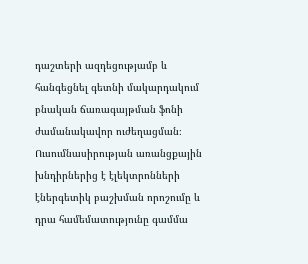դաշտերի ազդեցությամբ և հանգեցնել գետնի մակարդակում բնական ճառագայթման ֆոնի ժամանակավոր ուժեղացման։ Ուսումնասիրության առանցքային խնդիրներից է էլեկտրոնների էներգետիկ բաշխման որոշումը և դրա համեմատությունը գամմա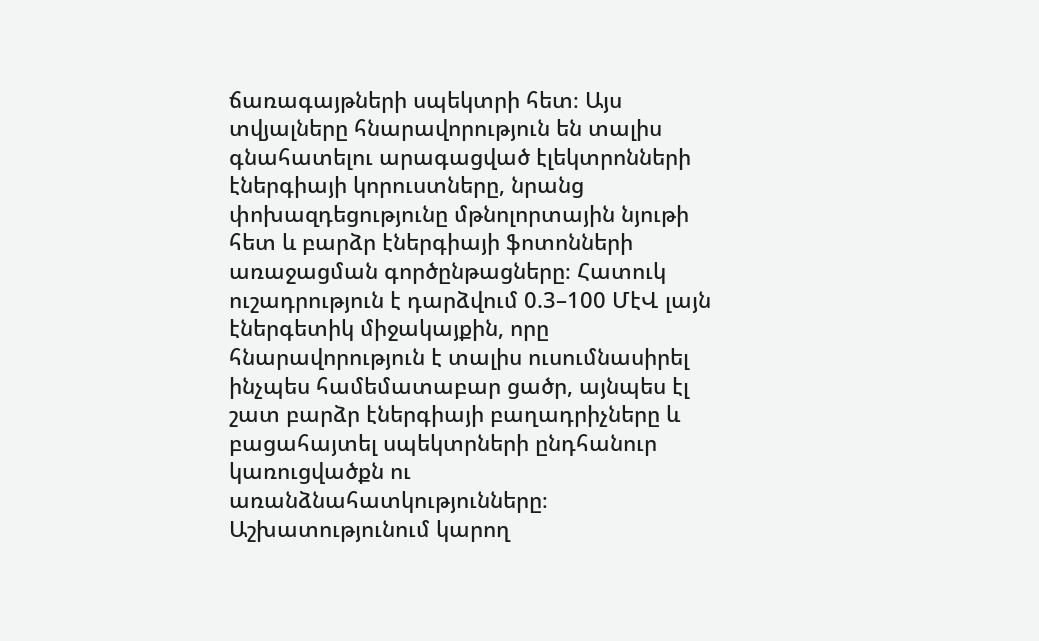ճառագայթների սպեկտրի հետ։ Այս տվյալները հնարավորություն են տալիս գնահատելու արագացված էլեկտրոնների էներգիայի կորուստները, նրանց փոխազդեցությունը մթնոլորտային նյութի հետ և բարձր էներգիայի ֆոտոնների առաջացման գործընթացները։ Հատուկ ուշադրություն է դարձվում 0.3–100 ՄէՎ լայն էներգետիկ միջակայքին, որը հնարավորություն է տալիս ուսումնասիրել ինչպես համեմատաբար ցածր, այնպես էլ շատ բարձր էներգիայի բաղադրիչները և բացահայտել սպեկտրների ընդհանուր կառուցվածքն ու առանձնահատկությունները։ Աշխատությունում կարող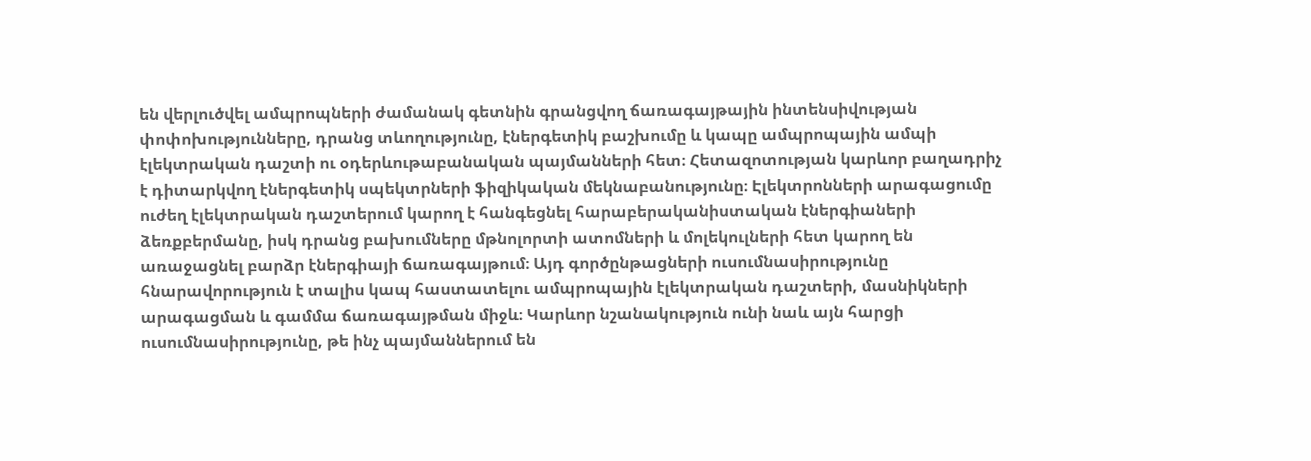են վերլուծվել ամպրոպների ժամանակ գետնին գրանցվող ճառագայթային ինտենսիվության փոփոխությունները, դրանց տևողությունը, էներգետիկ բաշխումը և կապը ամպրոպային ամպի էլեկտրական դաշտի ու օդերևութաբանական պայմանների հետ։ Հետազոտության կարևոր բաղադրիչ է դիտարկվող էներգետիկ սպեկտրների ֆիզիկական մեկնաբանությունը։ Էլեկտրոնների արագացումը ուժեղ էլեկտրական դաշտերում կարող է հանգեցնել հարաբերականիստական էներգիաների ձեռքբերմանը, իսկ դրանց բախումները մթնոլորտի ատոմների և մոլեկուլների հետ կարող են առաջացնել բարձր էներգիայի ճառագայթում։ Այդ գործընթացների ուսումնասիրությունը հնարավորություն է տալիս կապ հաստատելու ամպրոպային էլեկտրական դաշտերի, մասնիկների արագացման և գամմա ճառագայթման միջև։ Կարևոր նշանակություն ունի նաև այն հարցի ուսումնասիրությունը, թե ինչ պայմաններում են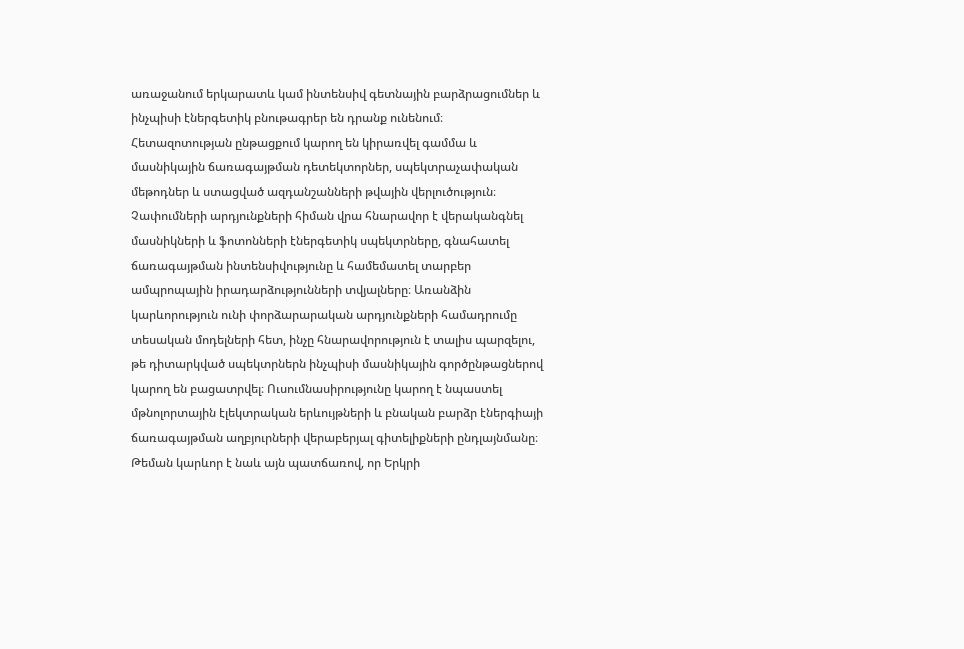առաջանում երկարատև կամ ինտենսիվ գետնային բարձրացումներ և ինչպիսի էներգետիկ բնութագրեր են դրանք ունենում։ Հետազոտության ընթացքում կարող են կիրառվել գամմա և մասնիկային ճառագայթման դետեկտորներ, սպեկտրաչափական մեթոդներ և ստացված ազդանշանների թվային վերլուծություն։ Չափումների արդյունքների հիման վրա հնարավոր է վերականգնել մասնիկների և ֆոտոնների էներգետիկ սպեկտրները, գնահատել ճառագայթման ինտենսիվությունը և համեմատել տարբեր ամպրոպային իրադարձությունների տվյալները։ Առանձին կարևորություն ունի փորձարարական արդյունքների համադրումը տեսական մոդելների հետ, ինչը հնարավորություն է տալիս պարզելու, թե դիտարկված սպեկտրներն ինչպիսի մասնիկային գործընթացներով կարող են բացատրվել։ Ուսումնասիրությունը կարող է նպաստել մթնոլորտային էլեկտրական երևույթների և բնական բարձր էներգիայի ճառագայթման աղբյուրների վերաբերյալ գիտելիքների ընդլայնմանը։ Թեման կարևոր է նաև այն պատճառով, որ Երկրի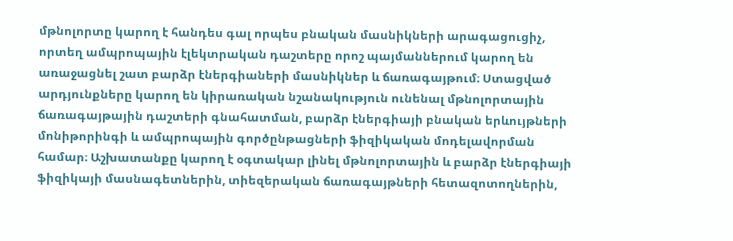մթնոլորտը կարող է հանդես գալ որպես բնական մասնիկների արագացուցիչ, որտեղ ամպրոպային էլեկտրական դաշտերը որոշ պայմաններում կարող են առաջացնել շատ բարձր էներգիաների մասնիկներ և ճառագայթում։ Ստացված արդյունքները կարող են կիրառական նշանակություն ունենալ մթնոլորտային ճառագայթային դաշտերի գնահատման, բարձր էներգիայի բնական երևույթների մոնիթորինգի և ամպրոպային գործընթացների ֆիզիկական մոդելավորման համար։ Աշխատանքը կարող է օգտակար լինել մթնոլորտային և բարձր էներգիայի ֆիզիկայի մասնագետներին, տիեզերական ճառագայթների հետազոտողներին,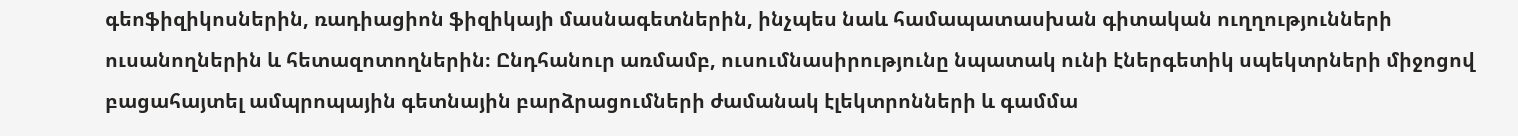գեոֆիզիկոսներին, ռադիացիոն ֆիզիկայի մասնագետներին, ինչպես նաև համապատասխան գիտական ուղղությունների ուսանողներին և հետազոտողներին։ Ընդհանուր առմամբ, ուսումնասիրությունը նպատակ ունի էներգետիկ սպեկտրների միջոցով բացահայտել ամպրոպային գետնային բարձրացումների ժամանակ էլեկտրոնների և գամմա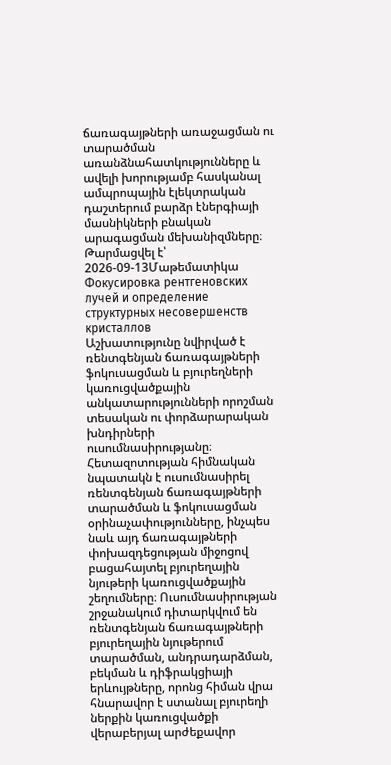ճառագայթների առաջացման ու տարածման առանձնահատկությունները և ավելի խորությամբ հասկանալ ամպրոպային էլեկտրական դաշտերում բարձր էներգիայի մասնիկների բնական արագացման մեխանիզմները։
Թարմացվել է՝ 2026-09-13Մաթեմատիկա
Фокусировка рентгеновских лучей и определение структурных несовершенств кристаллов
Աշխատությունը նվիրված է ռենտգենյան ճառագայթների ֆոկուսացման և բյուրեղների կառուցվածքային անկատարությունների որոշման տեսական ու փորձարարական խնդիրների ուսումնասիրությանը։ Հետազոտության հիմնական նպատակն է ուսումնասիրել ռենտգենյան ճառագայթների տարածման և ֆոկուսացման օրինաչափությունները, ինչպես նաև այդ ճառագայթների փոխազդեցության միջոցով բացահայտել բյուրեղային նյութերի կառուցվածքային շեղումները։ Ուսումնասիրության շրջանակում դիտարկվում են ռենտգենյան ճառագայթների բյուրեղային նյութերում տարածման, անդրադարձման, բեկման և դիֆրակցիայի երևույթները, որոնց հիման վրա հնարավոր է ստանալ բյուրեղի ներքին կառուցվածքի վերաբերյալ արժեքավոր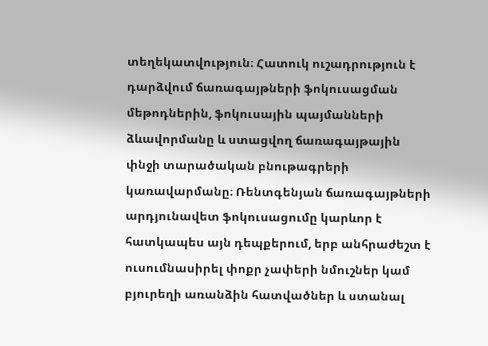տեղեկատվություն։ Հատուկ ուշադրություն է դարձվում ճառագայթների ֆոկուսացման մեթոդներին, ֆոկուսային պայմանների ձևավորմանը և ստացվող ճառագայթային փնջի տարածական բնութագրերի կառավարմանը։ Ռենտգենյան ճառագայթների արդյունավետ ֆոկուսացումը կարևոր է հատկապես այն դեպքերում, երբ անհրաժեշտ է ուսումնասիրել փոքր չափերի նմուշներ կամ բյուրեղի առանձին հատվածներ և ստանալ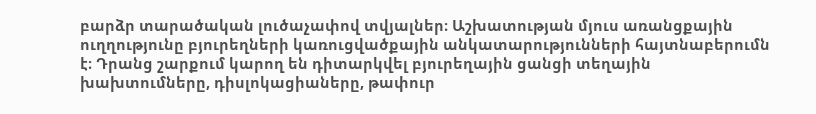բարձր տարածական լուծաչափով տվյալներ։ Աշխատության մյուս առանցքային ուղղությունը բյուրեղների կառուցվածքային անկատարությունների հայտնաբերումն է։ Դրանց շարքում կարող են դիտարկվել բյուրեղային ցանցի տեղային խախտումները, դիսլոկացիաները, թափուր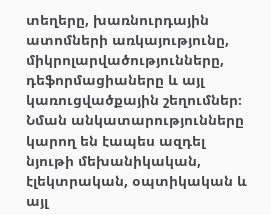տեղերը, խառնուրդային ատոմների առկայությունը, միկրոլարվածությունները, դեֆորմացիաները և այլ կառուցվածքային շեղումներ։ Նման անկատարությունները կարող են էապես ազդել նյութի մեխանիկական, էլեկտրական, օպտիկական և այլ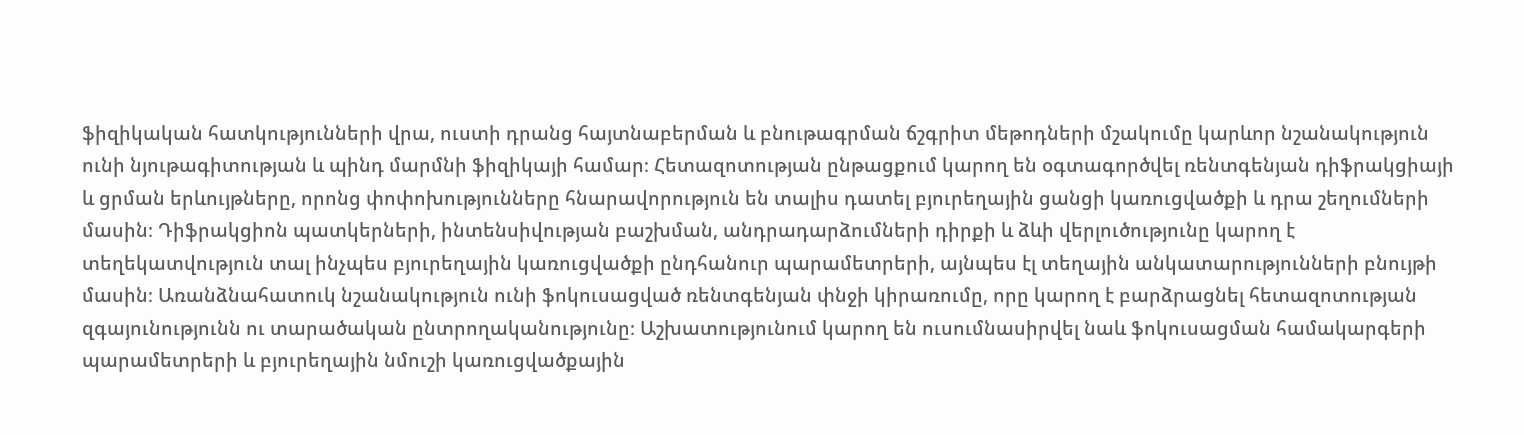ֆիզիկական հատկությունների վրա, ուստի դրանց հայտնաբերման և բնութագրման ճշգրիտ մեթոդների մշակումը կարևոր նշանակություն ունի նյութագիտության և պինդ մարմնի ֆիզիկայի համար։ Հետազոտության ընթացքում կարող են օգտագործվել ռենտգենյան դիֆրակցիայի և ցրման երևույթները, որոնց փոփոխությունները հնարավորություն են տալիս դատել բյուրեղային ցանցի կառուցվածքի և դրա շեղումների մասին։ Դիֆրակցիոն պատկերների, ինտենսիվության բաշխման, անդրադարձումների դիրքի և ձևի վերլուծությունը կարող է տեղեկատվություն տալ ինչպես բյուրեղային կառուցվածքի ընդհանուր պարամետրերի, այնպես էլ տեղային անկատարությունների բնույթի մասին։ Առանձնահատուկ նշանակություն ունի ֆոկուսացված ռենտգենյան փնջի կիրառումը, որը կարող է բարձրացնել հետազոտության զգայունությունն ու տարածական ընտրողականությունը։ Աշխատությունում կարող են ուսումնասիրվել նաև ֆոկուսացման համակարգերի պարամետրերի և բյուրեղային նմուշի կառուցվածքային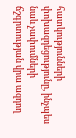հատկությունների փոխազդեցությունը, ինչպես նաև չափումների ճշգրտության վրա ազդող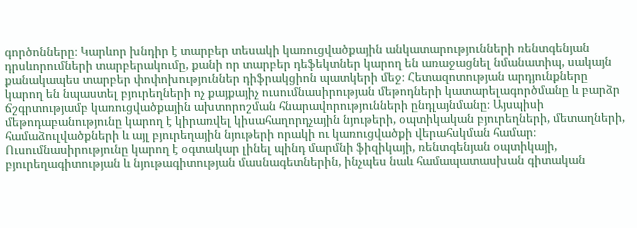գործոնները։ Կարևոր խնդիր է տարբեր տեսակի կառուցվածքային անկատարությունների ռենտգենյան դրսևորումների տարբերակումը, քանի որ տարբեր դեֆեկտներ կարող են առաջացնել նմանատիպ, սակայն քանակապես տարբեր փոփոխություններ դիֆրակցիոն պատկերի մեջ։ Հետազոտության արդյունքները կարող են նպաստել բյուրեղների ոչ քայքայիչ ուսումնասիրության մեթոդների կատարելագործմանը և բարձր ճշգրտությամբ կառուցվածքային ախտորոշման հնարավորությունների ընդլայնմանը։ Այսպիսի մեթոդաբանությունը կարող է կիրառվել կիսահաղորդչային նյութերի, օպտիկական բյուրեղների, մետաղների, համաձուլվածքների և այլ բյուրեղային նյութերի որակի ու կառուցվածքի վերահսկման համար։ Ուսումնասիրությունը կարող է օգտակար լինել պինդ մարմնի ֆիզիկայի, ռենտգենյան օպտիկայի, բյուրեղագիտության և նյութագիտության մասնագետներին, ինչպես նաև համապատասխան գիտական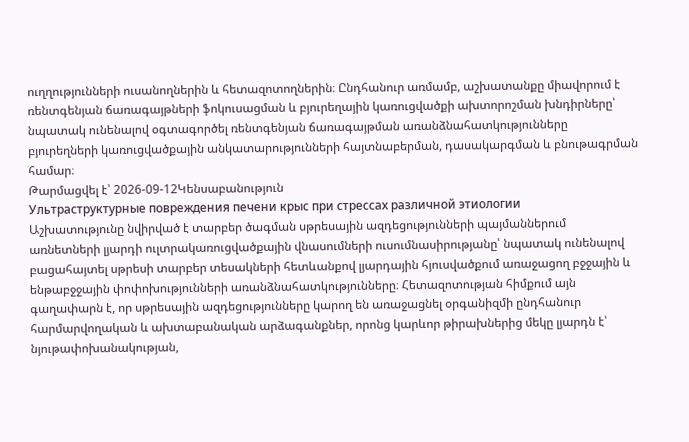ուղղությունների ուսանողներին և հետազոտողներին։ Ընդհանուր առմամբ, աշխատանքը միավորում է ռենտգենյան ճառագայթների ֆոկուսացման և բյուրեղային կառուցվածքի ախտորոշման խնդիրները՝ նպատակ ունենալով օգտագործել ռենտգենյան ճառագայթման առանձնահատկությունները բյուրեղների կառուցվածքային անկատարությունների հայտնաբերման, դասակարգման և բնութագրման համար։
Թարմացվել է՝ 2026-09-12Կենսաբանություն
Ультраструктурные повреждения печени крыс при стрессах различной этиологии
Աշխատությունը նվիրված է տարբեր ծագման սթրեսային ազդեցությունների պայմաններում առնետների լյարդի ուլտրակառուցվածքային վնասումների ուսումնասիրությանը՝ նպատակ ունենալով բացահայտել սթրեսի տարբեր տեսակների հետևանքով լյարդային հյուսվածքում առաջացող բջջային և ենթաբջջային փոփոխությունների առանձնահատկությունները։ Հետազոտության հիմքում այն գաղափարն է, որ սթրեսային ազդեցությունները կարող են առաջացնել օրգանիզմի ընդհանուր հարմարվողական և ախտաբանական արձագանքներ, որոնց կարևոր թիրախներից մեկը լյարդն է՝ նյութափոխանակության,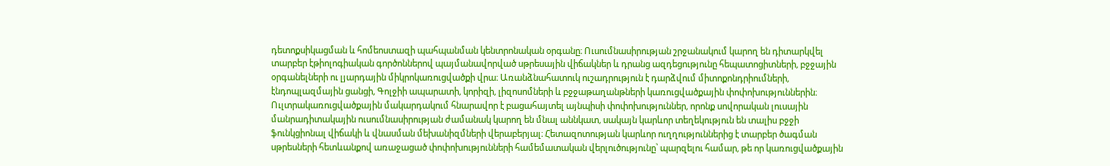դետոքսիկացման և հոմեոստազի պահպանման կենտրոնական օրգանը։ Ուսումնասիրության շրջանակում կարող են դիտարկվել տարբեր էթիոլոգիական գործոններով պայմանավորված սթրեսային վիճակներ և դրանց ազդեցությունը հեպատոցիտների, բջջային օրգանելների ու լյարդային միկրոկառուցվածքի վրա։ Առանձնահատուկ ուշադրություն է դարձվում միտոքոնդրիումների, էնդոպլազմային ցանցի, Գոլջիի ապարատի, կորիզի, լիզոսոմների և բջջաթաղանթների կառուցվածքային փոփոխություններին։ Ուլտրակառուցվածքային մակարդակում հնարավոր է բացահայտել այնպիսի փոփոխություններ, որոնք սովորական լուսային մանրադիտակային ուսումնասիրության ժամանակ կարող են մնալ աննկատ, սակայն կարևոր տեղեկություն են տալիս բջջի ֆունկցիոնալ վիճակի և վնասման մեխանիզմների վերաբերյալ։ Հետազոտության կարևոր ուղղություններից է տարբեր ծագման սթրեսների հետևանքով առաջացած փոփոխությունների համեմատական վերլուծությունը՝ պարզելու համար, թե որ կառուցվածքային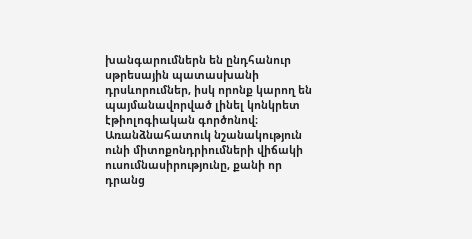խանգարումներն են ընդհանուր սթրեսային պատասխանի դրսևորումներ, իսկ որոնք կարող են պայմանավորված լինել կոնկրետ էթիոլոգիական գործոնով։ Առանձնահատուկ նշանակություն ունի միտոքոնդրիումների վիճակի ուսումնասիրությունը, քանի որ դրանց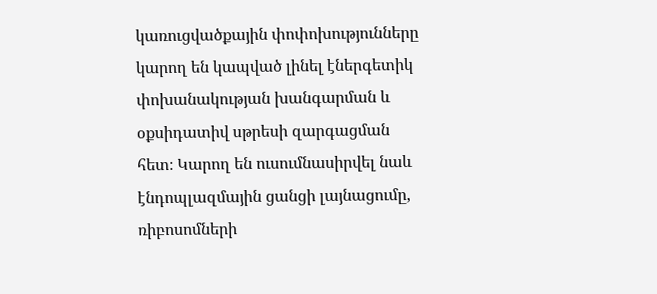կառուցվածքային փոփոխությունները կարող են կապված լինել էներգետիկ փոխանակության խանգարման և օքսիդատիվ սթրեսի զարգացման հետ։ Կարող են ուսումնասիրվել նաև էնդոպլազմային ցանցի լայնացումը, ռիբոսոմների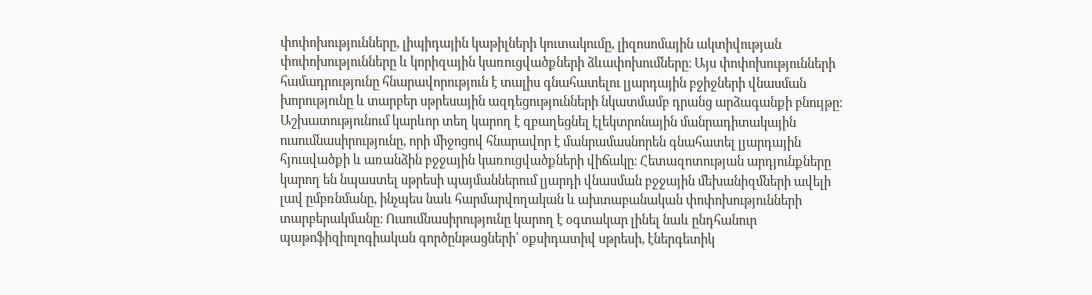փոփոխությունները, լիպիդային կաթիլների կուտակումը, լիզոսոմային ակտիվության փոփոխությունները և կորիզային կառուցվածքների ձևափոխումները։ Այս փոփոխությունների համադրությունը հնարավորություն է տալիս գնահատելու լյարդային բջիջների վնասման խորությունը և տարբեր սթրեսային ազդեցությունների նկատմամբ դրանց արձագանքի բնույթը։ Աշխատությունում կարևոր տեղ կարող է զբաղեցնել էլեկտրոնային մանրադիտակային ուսումնասիրությունը, որի միջոցով հնարավոր է մանրամասնորեն գնահատել լյարդային հյուսվածքի և առանձին բջջային կառուցվածքների վիճակը։ Հետազոտության արդյունքները կարող են նպաստել սթրեսի պայմաններում լյարդի վնասման բջջային մեխանիզմների ավելի լավ ըմբռնմանը, ինչպես նաև հարմարվողական և ախտաբանական փոփոխությունների տարբերակմանը։ Ուսումնասիրությունը կարող է օգտակար լինել նաև ընդհանուր պաթոֆիզիոլոգիական գործընթացների՝ օքսիդատիվ սթրեսի, էներգետիկ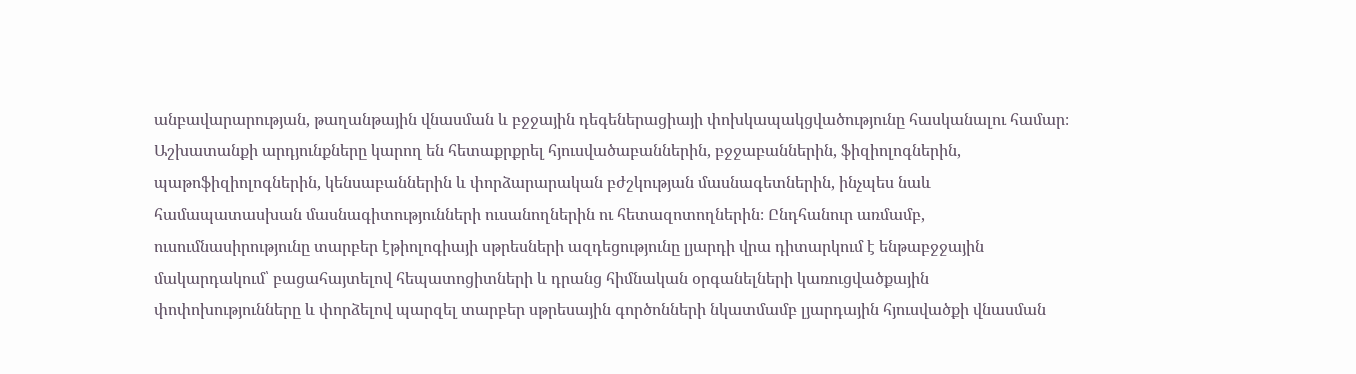անբավարարության, թաղանթային վնասման և բջջային դեգեներացիայի փոխկապակցվածությունը հասկանալու համար։ Աշխատանքի արդյունքները կարող են հետաքրքրել հյուսվածաբաններին, բջջաբաններին, ֆիզիոլոգներին, պաթոֆիզիոլոգներին, կենսաբաններին և փորձարարական բժշկության մասնագետներին, ինչպես նաև համապատասխան մասնագիտությունների ուսանողներին ու հետազոտողներին։ Ընդհանուր առմամբ, ուսումնասիրությունը տարբեր էթիոլոգիայի սթրեսների ազդեցությունը լյարդի վրա դիտարկում է ենթաբջջային մակարդակում՝ բացահայտելով հեպատոցիտների և դրանց հիմնական օրգանելների կառուցվածքային փոփոխությունները և փորձելով պարզել տարբեր սթրեսային գործոնների նկատմամբ լյարդային հյուսվածքի վնասման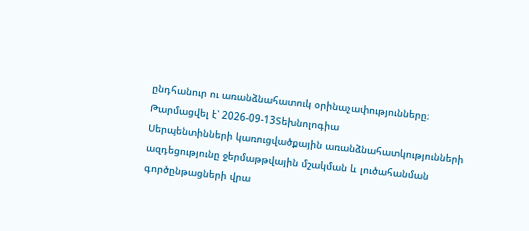ընդհանուր ու առանձնահատուկ օրինաչափությունները։
Թարմացվել է՝ 2026-09-13Տեխնոլոգիա
Սերպենտինների կառուցվածքային առանձնահատկությունների ազդեցությունը ջերմաթթվային մշակման և լուծահանման գործընթացների վրա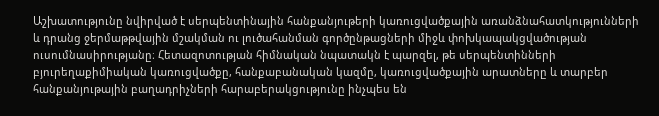Աշխատությունը նվիրված է սերպենտինային հանքանյութերի կառուցվածքային առանձնահատկությունների և դրանց ջերմաթթվային մշակման ու լուծահանման գործընթացների միջև փոխկապակցվածության ուսումնասիրությանը։ Հետազոտության հիմնական նպատակն է պարզել, թե սերպենտինների բյուրեղաքիմիական կառուցվածքը, հանքաբանական կազմը, կառուցվածքային արատները և տարբեր հանքանյութային բաղադրիչների հարաբերակցությունը ինչպես են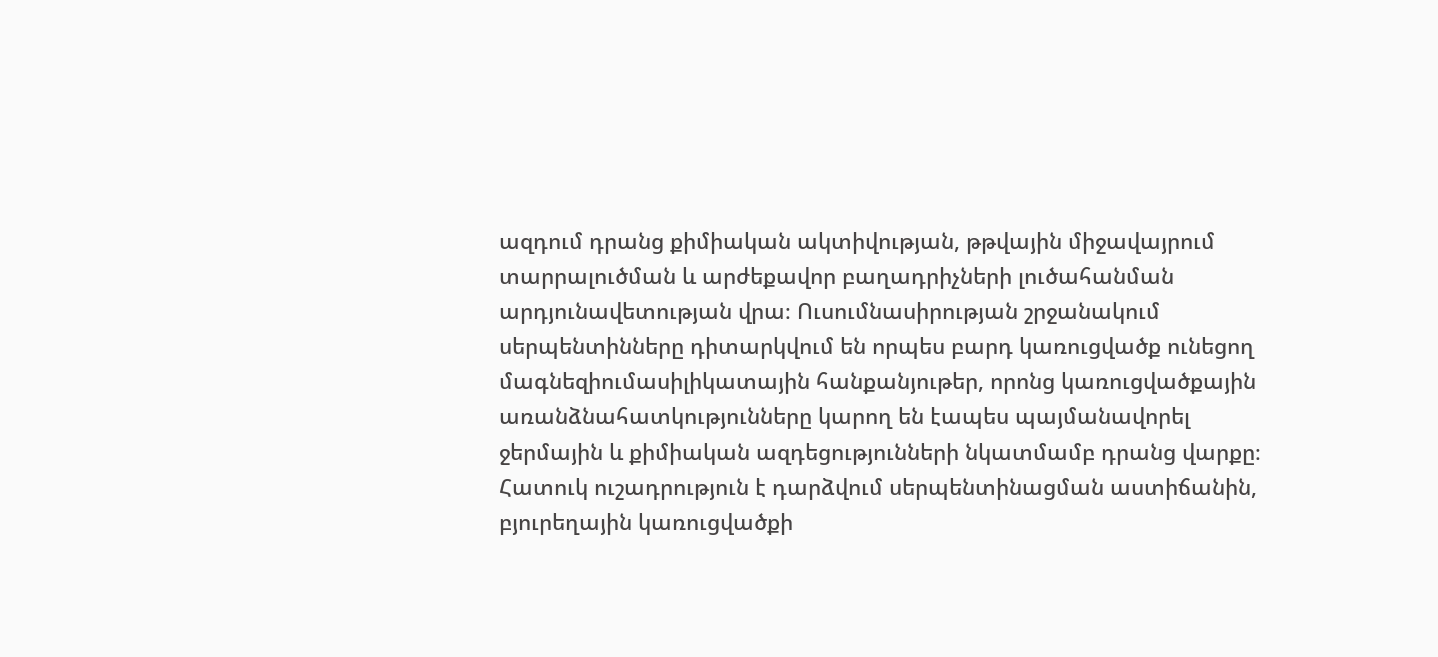ազդում դրանց քիմիական ակտիվության, թթվային միջավայրում տարրալուծման և արժեքավոր բաղադրիչների լուծահանման արդյունավետության վրա։ Ուսումնասիրության շրջանակում սերպենտինները դիտարկվում են որպես բարդ կառուցվածք ունեցող մագնեզիումասիլիկատային հանքանյութեր, որոնց կառուցվածքային առանձնահատկությունները կարող են էապես պայմանավորել ջերմային և քիմիական ազդեցությունների նկատմամբ դրանց վարքը։ Հատուկ ուշադրություն է դարձվում սերպենտինացման աստիճանին, բյուրեղային կառուցվածքի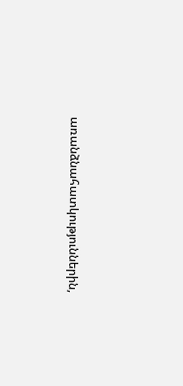առանձնահատկություններին,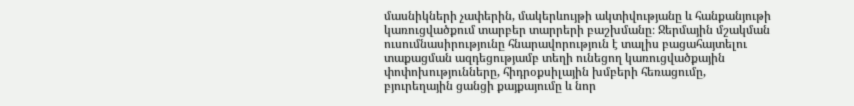մասնիկների չափերին, մակերևույթի ակտիվությանը և հանքանյութի կառուցվածքում տարբեր տարրերի բաշխմանը։ Ջերմային մշակման ուսումնասիրությունը հնարավորություն է տալիս բացահայտելու տաքացման ազդեցությամբ տեղի ունեցող կառուցվածքային փոփոխությունները, հիդրօքսիլային խմբերի հեռացումը, բյուրեղային ցանցի քայքայումը և նոր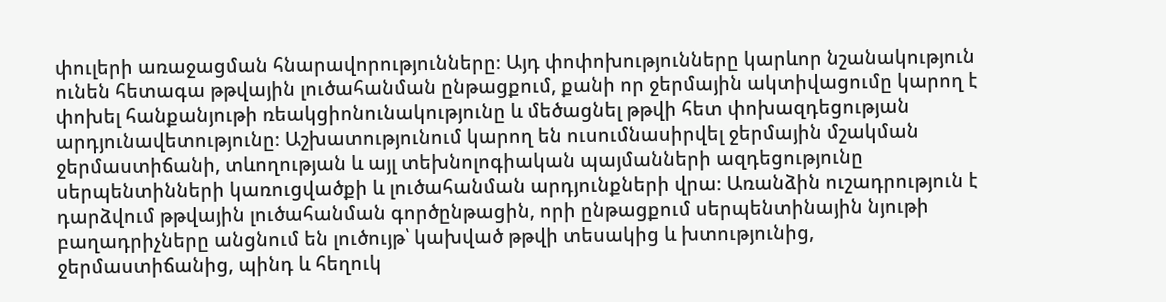փուլերի առաջացման հնարավորությունները։ Այդ փոփոխությունները կարևոր նշանակություն ունեն հետագա թթվային լուծահանման ընթացքում, քանի որ ջերմային ակտիվացումը կարող է փոխել հանքանյութի ռեակցիոնունակությունը և մեծացնել թթվի հետ փոխազդեցության արդյունավետությունը։ Աշխատությունում կարող են ուսումնասիրվել ջերմային մշակման ջերմաստիճանի, տևողության և այլ տեխնոլոգիական պայմանների ազդեցությունը սերպենտինների կառուցվածքի և լուծահանման արդյունքների վրա։ Առանձին ուշադրություն է դարձվում թթվային լուծահանման գործընթացին, որի ընթացքում սերպենտինային նյութի բաղադրիչները անցնում են լուծույթ՝ կախված թթվի տեսակից և խտությունից, ջերմաստիճանից, պինդ և հեղուկ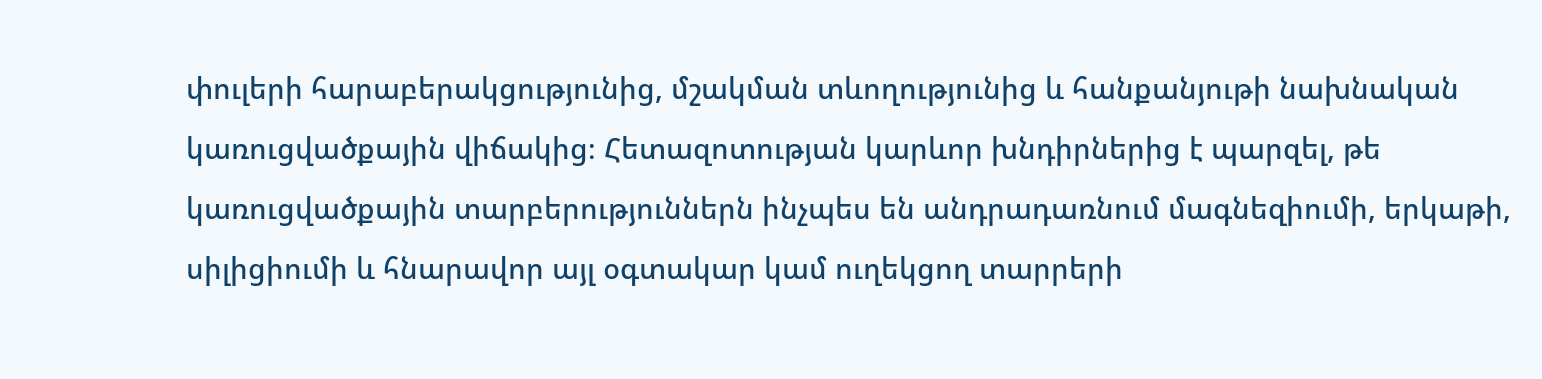փուլերի հարաբերակցությունից, մշակման տևողությունից և հանքանյութի նախնական կառուցվածքային վիճակից։ Հետազոտության կարևոր խնդիրներից է պարզել, թե կառուցվածքային տարբերություններն ինչպես են անդրադառնում մագնեզիումի, երկաթի, սիլիցիումի և հնարավոր այլ օգտակար կամ ուղեկցող տարրերի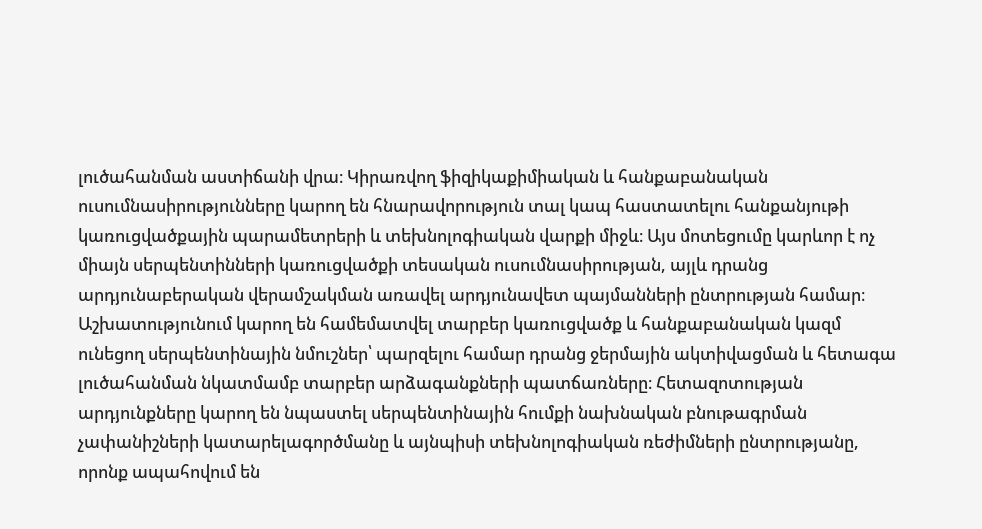լուծահանման աստիճանի վրա։ Կիրառվող ֆիզիկաքիմիական և հանքաբանական ուսումնասիրությունները կարող են հնարավորություն տալ կապ հաստատելու հանքանյութի կառուցվածքային պարամետրերի և տեխնոլոգիական վարքի միջև։ Այս մոտեցումը կարևոր է ոչ միայն սերպենտինների կառուցվածքի տեսական ուսումնասիրության, այլև դրանց արդյունաբերական վերամշակման առավել արդյունավետ պայմանների ընտրության համար։ Աշխատությունում կարող են համեմատվել տարբեր կառուցվածք և հանքաբանական կազմ ունեցող սերպենտինային նմուշներ՝ պարզելու համար դրանց ջերմային ակտիվացման և հետագա լուծահանման նկատմամբ տարբեր արձագանքների պատճառները։ Հետազոտության արդյունքները կարող են նպաստել սերպենտինային հումքի նախնական բնութագրման չափանիշների կատարելագործմանը և այնպիսի տեխնոլոգիական ռեժիմների ընտրությանը, որոնք ապահովում են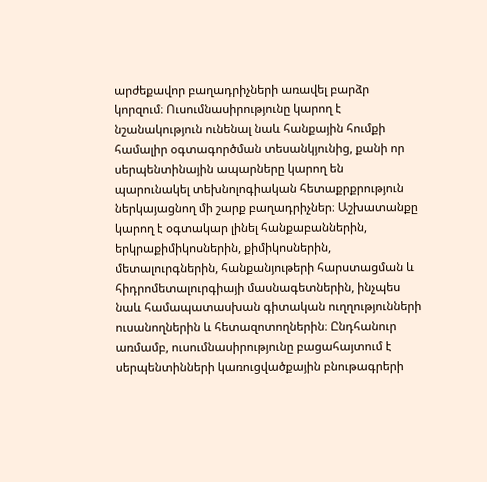արժեքավոր բաղադրիչների առավել բարձր կորզում։ Ուսումնասիրությունը կարող է նշանակություն ունենալ նաև հանքային հումքի համալիր օգտագործման տեսանկյունից, քանի որ սերպենտինային ապարները կարող են պարունակել տեխնոլոգիական հետաքրքրություն ներկայացնող մի շարք բաղադրիչներ։ Աշխատանքը կարող է օգտակար լինել հանքաբաններին, երկրաքիմիկոսներին, քիմիկոսներին, մետալուրգներին, հանքանյութերի հարստացման և հիդրոմետալուրգիայի մասնագետներին, ինչպես նաև համապատասխան գիտական ուղղությունների ուսանողներին և հետազոտողներին։ Ընդհանուր առմամբ, ուսումնասիրությունը բացահայտում է սերպենտինների կառուցվածքային բնութագրերի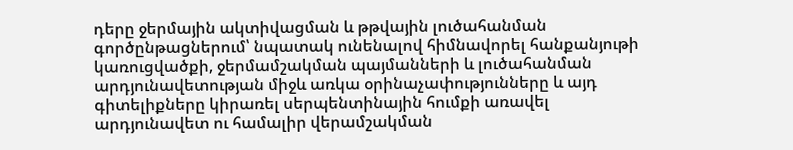դերը ջերմային ակտիվացման և թթվային լուծահանման գործընթացներում՝ նպատակ ունենալով հիմնավորել հանքանյութի կառուցվածքի, ջերմամշակման պայմանների և լուծահանման արդյունավետության միջև առկա օրինաչափությունները և այդ գիտելիքները կիրառել սերպենտինային հումքի առավել արդյունավետ ու համալիր վերամշակման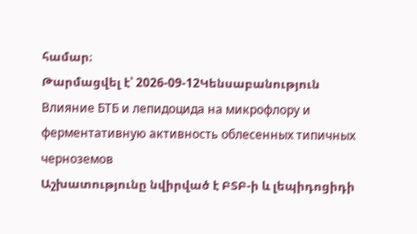համար։
Թարմացվել է՝ 2026-09-12Կենսաբանություն
Влияние БТБ и лепидоцида на микрофлору и ферментативную активность облесенных типичных черноземов
Աշխատությունը նվիրված է ԲՏԲ-ի և լեպիդոցիդի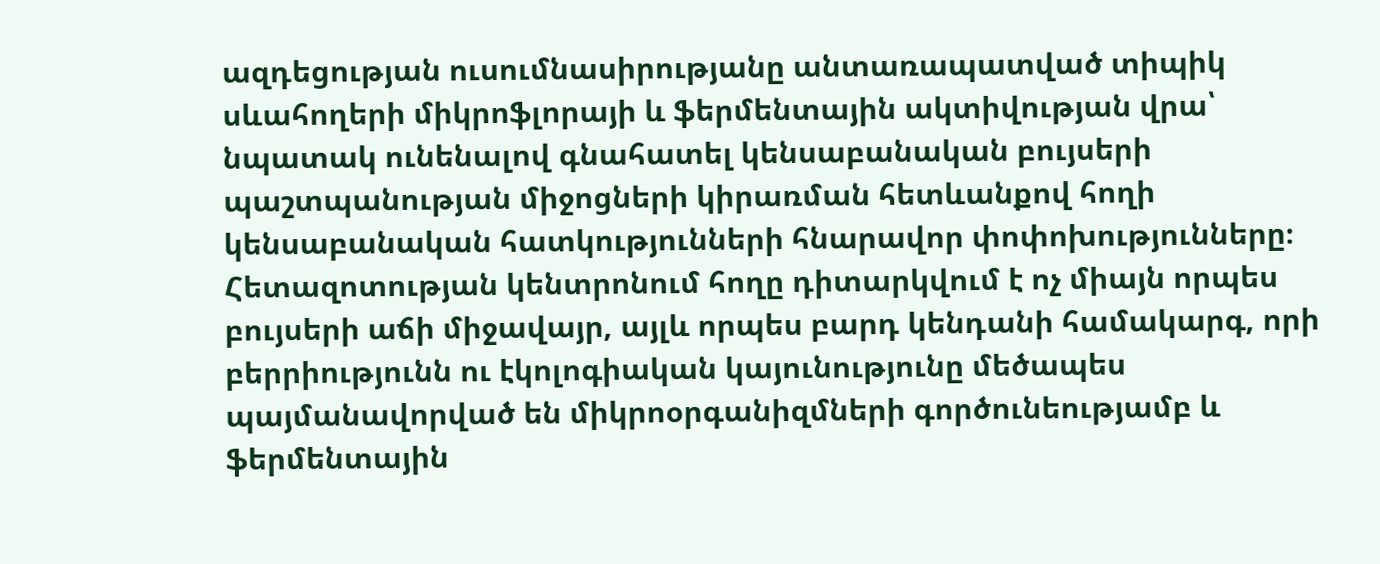ազդեցության ուսումնասիրությանը անտառապատված տիպիկ սևահողերի միկրոֆլորայի և ֆերմենտային ակտիվության վրա՝ նպատակ ունենալով գնահատել կենսաբանական բույսերի պաշտպանության միջոցների կիրառման հետևանքով հողի կենսաբանական հատկությունների հնարավոր փոփոխությունները։ Հետազոտության կենտրոնում հողը դիտարկվում է ոչ միայն որպես բույսերի աճի միջավայր, այլև որպես բարդ կենդանի համակարգ, որի բերրիությունն ու էկոլոգիական կայունությունը մեծապես պայմանավորված են միկրոօրգանիզմների գործունեությամբ և ֆերմենտային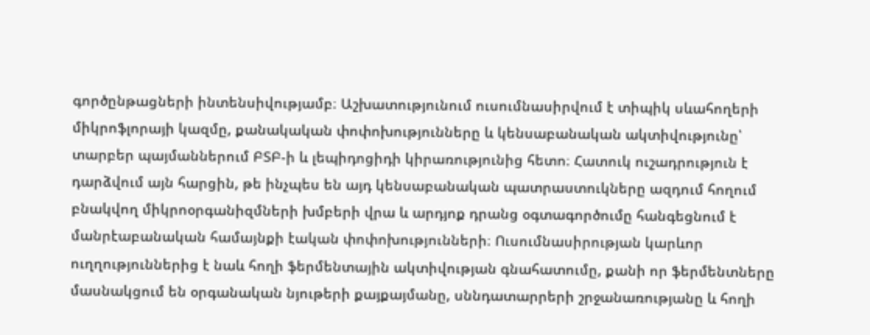գործընթացների ինտենսիվությամբ։ Աշխատությունում ուսումնասիրվում է տիպիկ սևահողերի միկրոֆլորայի կազմը, քանակական փոփոխությունները և կենսաբանական ակտիվությունը՝ տարբեր պայմաններում ԲՏԲ-ի և լեպիդոցիդի կիրառությունից հետո։ Հատուկ ուշադրություն է դարձվում այն հարցին, թե ինչպես են այդ կենսաբանական պատրաստուկները ազդում հողում բնակվող միկրոօրգանիզմների խմբերի վրա և արդյոք դրանց օգտագործումը հանգեցնում է մանրէաբանական համայնքի էական փոփոխությունների։ Ուսումնասիրության կարևոր ուղղություններից է նաև հողի ֆերմենտային ակտիվության գնահատումը, քանի որ ֆերմենտները մասնակցում են օրգանական նյութերի քայքայմանը, սննդատարրերի շրջանառությանը և հողի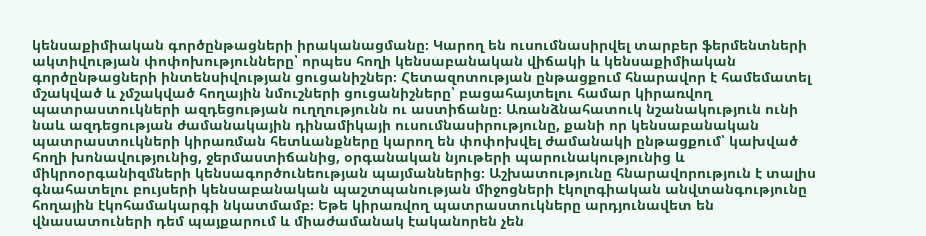կենսաքիմիական գործընթացների իրականացմանը։ Կարող են ուսումնասիրվել տարբեր ֆերմենտների ակտիվության փոփոխությունները՝ որպես հողի կենսաբանական վիճակի և կենսաքիմիական գործընթացների ինտենսիվության ցուցանիշներ։ Հետազոտության ընթացքում հնարավոր է համեմատել մշակված և չմշակված հողային նմուշների ցուցանիշները՝ բացահայտելու համար կիրառվող պատրաստուկների ազդեցության ուղղությունն ու աստիճանը։ Առանձնահատուկ նշանակություն ունի նաև ազդեցության ժամանակային դինամիկայի ուսումնասիրությունը, քանի որ կենսաբանական պատրաստուկների կիրառման հետևանքները կարող են փոփոխվել ժամանակի ընթացքում՝ կախված հողի խոնավությունից, ջերմաստիճանից, օրգանական նյութերի պարունակությունից և միկրոօրգանիզմների կենսագործունեության պայմաններից։ Աշխատությունը հնարավորություն է տալիս գնահատելու բույսերի կենսաբանական պաշտպանության միջոցների էկոլոգիական անվտանգությունը հողային էկոհամակարգի նկատմամբ։ Եթե կիրառվող պատրաստուկները արդյունավետ են վնասատուների դեմ պայքարում և միաժամանակ էականորեն չեն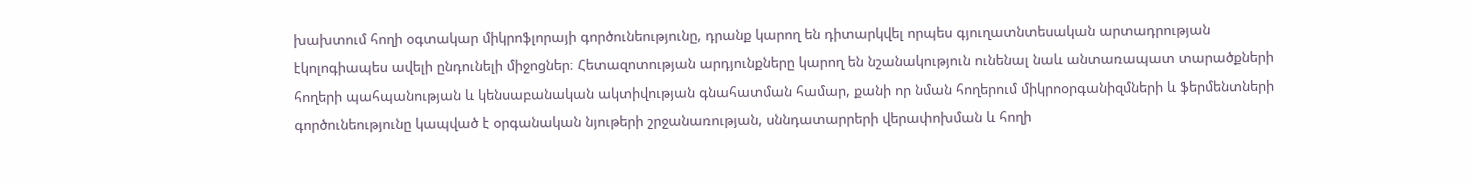խախտում հողի օգտակար միկրոֆլորայի գործունեությունը, դրանք կարող են դիտարկվել որպես գյուղատնտեսական արտադրության էկոլոգիապես ավելի ընդունելի միջոցներ։ Հետազոտության արդյունքները կարող են նշանակություն ունենալ նաև անտառապատ տարածքների հողերի պահպանության և կենսաբանական ակտիվության գնահատման համար, քանի որ նման հողերում միկրոօրգանիզմների և ֆերմենտների գործունեությունը կապված է օրգանական նյութերի շրջանառության, սննդատարրերի վերափոխման և հողի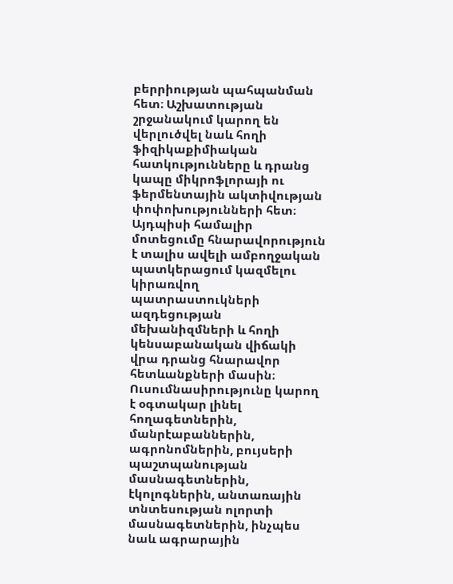բերրիության պահպանման հետ։ Աշխատության շրջանակում կարող են վերլուծվել նաև հողի ֆիզիկաքիմիական հատկությունները և դրանց կապը միկրոֆլորայի ու ֆերմենտային ակտիվության փոփոխությունների հետ։ Այդպիսի համալիր մոտեցումը հնարավորություն է տալիս ավելի ամբողջական պատկերացում կազմելու կիրառվող պատրաստուկների ազդեցության մեխանիզմների և հողի կենսաբանական վիճակի վրա դրանց հնարավոր հետևանքների մասին։ Ուսումնասիրությունը կարող է օգտակար լինել հողագետներին, մանրէաբաններին, ագրոնոմներին, բույսերի պաշտպանության մասնագետներին, էկոլոգներին, անտառային տնտեսության ոլորտի մասնագետներին, ինչպես նաև ագրարային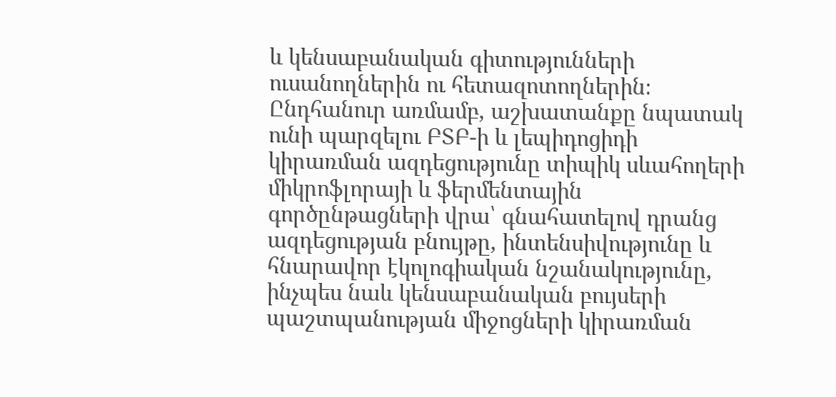և կենսաբանական գիտությունների ուսանողներին ու հետազոտողներին։ Ընդհանուր առմամբ, աշխատանքը նպատակ ունի պարզելու ԲՏԲ-ի և լեպիդոցիդի կիրառման ազդեցությունը տիպիկ սևահողերի միկրոֆլորայի և ֆերմենտային գործընթացների վրա՝ գնահատելով դրանց ազդեցության բնույթը, ինտենսիվությունը և հնարավոր էկոլոգիական նշանակությունը, ինչպես նաև կենսաբանական բույսերի պաշտպանության միջոցների կիրառման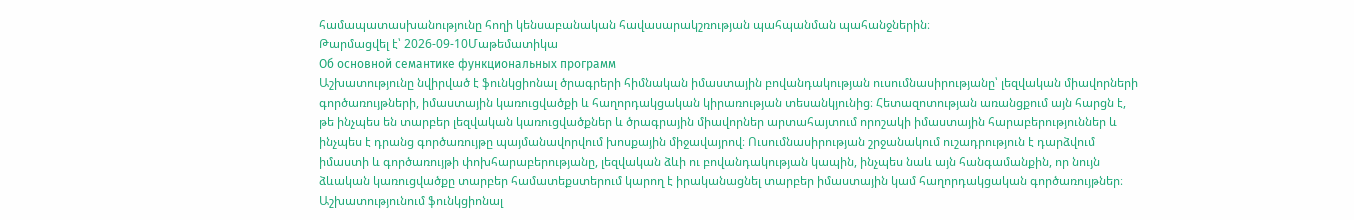համապատասխանությունը հողի կենսաբանական հավասարակշռության պահպանման պահանջներին։
Թարմացվել է՝ 2026-09-10Մաթեմատիկա
Об основной семантике функциональных программ
Աշխատությունը նվիրված է ֆունկցիոնալ ծրագրերի հիմնական իմաստային բովանդակության ուսումնասիրությանը՝ լեզվական միավորների գործառույթների, իմաստային կառուցվածքի և հաղորդակցական կիրառության տեսանկյունից։ Հետազոտության առանցքում այն հարցն է, թե ինչպես են տարբեր լեզվական կառուցվածքներ և ծրագրային միավորներ արտահայտում որոշակի իմաստային հարաբերություններ և ինչպես է դրանց գործառույթը պայմանավորվում խոսքային միջավայրով։ Ուսումնասիրության շրջանակում ուշադրություն է դարձվում իմաստի և գործառույթի փոխհարաբերությանը, լեզվական ձևի ու բովանդակության կապին, ինչպես նաև այն հանգամանքին, որ նույն ձևական կառուցվածքը տարբեր համատեքստերում կարող է իրականացնել տարբեր իմաստային կամ հաղորդակցական գործառույթներ։ Աշխատությունում ֆունկցիոնալ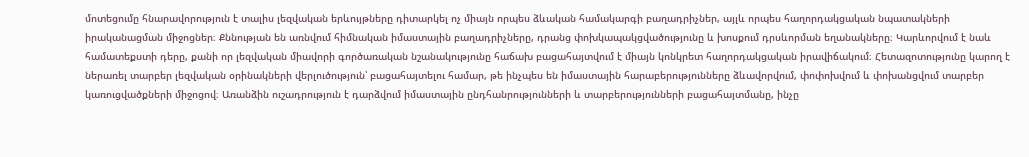մոտեցումը հնարավորություն է տալիս լեզվական երևույթները դիտարկել ոչ միայն որպես ձևական համակարգի բաղադրիչներ, այլև որպես հաղորդակցական նպատակների իրականացման միջոցներ։ Քննության են առնվում հիմնական իմաստային բաղադրիչները, դրանց փոխկապակցվածությունը և խոսքում դրսևորման եղանակները։ Կարևորվում է նաև համատեքստի դերը, քանի որ լեզվական միավորի գործառական նշանակությունը հաճախ բացահայտվում է միայն կոնկրետ հաղորդակցական իրավիճակում։ Հետազոտությունը կարող է ներառել տարբեր լեզվական օրինակների վերլուծություն՝ բացահայտելու համար, թե ինչպես են իմաստային հարաբերությունները ձևավորվում, փոփոխվում և փոխանցվում տարբեր կառուցվածքների միջոցով։ Առանձին ուշադրություն է դարձվում իմաստային ընդհանրությունների և տարբերությունների բացահայտմանը, ինչը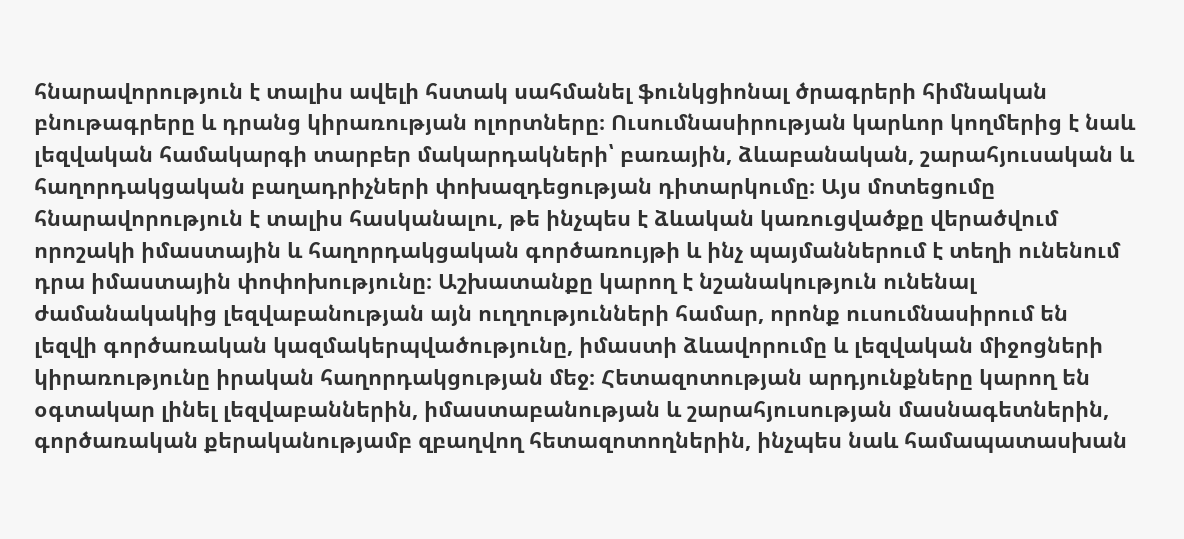հնարավորություն է տալիս ավելի հստակ սահմանել ֆունկցիոնալ ծրագրերի հիմնական բնութագրերը և դրանց կիրառության ոլորտները։ Ուսումնասիրության կարևոր կողմերից է նաև լեզվական համակարգի տարբեր մակարդակների՝ բառային, ձևաբանական, շարահյուսական և հաղորդակցական բաղադրիչների փոխազդեցության դիտարկումը։ Այս մոտեցումը հնարավորություն է տալիս հասկանալու, թե ինչպես է ձևական կառուցվածքը վերածվում որոշակի իմաստային և հաղորդակցական գործառույթի և ինչ պայմաններում է տեղի ունենում դրա իմաստային փոփոխությունը։ Աշխատանքը կարող է նշանակություն ունենալ ժամանակակից լեզվաբանության այն ուղղությունների համար, որոնք ուսումնասիրում են լեզվի գործառական կազմակերպվածությունը, իմաստի ձևավորումը և լեզվական միջոցների կիրառությունը իրական հաղորդակցության մեջ։ Հետազոտության արդյունքները կարող են օգտակար լինել լեզվաբաններին, իմաստաբանության և շարահյուսության մասնագետներին, գործառական քերականությամբ զբաղվող հետազոտողներին, ինչպես նաև համապատասխան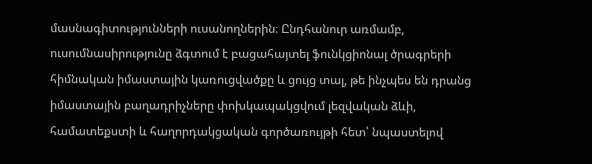մասնագիտությունների ուսանողներին։ Ընդհանուր առմամբ, ուսումնասիրությունը ձգտում է բացահայտել ֆունկցիոնալ ծրագրերի հիմնական իմաստային կառուցվածքը և ցույց տալ, թե ինչպես են դրանց իմաստային բաղադրիչները փոխկապակցվում լեզվական ձևի, համատեքստի և հաղորդակցական գործառույթի հետ՝ նպաստելով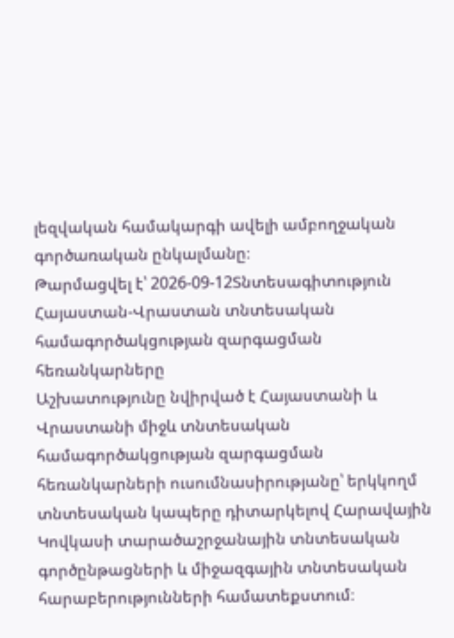լեզվական համակարգի ավելի ամբողջական գործառական ընկալմանը։
Թարմացվել է՝ 2026-09-12Տնտեսագիտություն
Հայաստան-Վրաստան տնտեսական համագործակցության զարգացման հեռանկարները
Աշխատությունը նվիրված է Հայաստանի և Վրաստանի միջև տնտեսական համագործակցության զարգացման հեռանկարների ուսումնասիրությանը՝ երկկողմ տնտեսական կապերը դիտարկելով Հարավային Կովկասի տարածաշրջանային տնտեսական գործընթացների և միջազգային տնտեսական հարաբերությունների համատեքստում։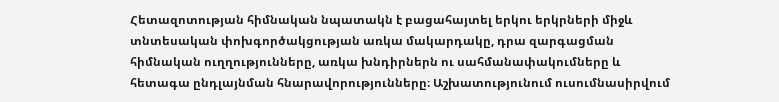Հետազոտության հիմնական նպատակն է բացահայտել երկու երկրների միջև տնտեսական փոխգործակցության առկա մակարդակը, դրա զարգացման հիմնական ուղղությունները, առկա խնդիրներն ու սահմանափակումները և հետագա ընդլայնման հնարավորությունները։ Աշխատությունում ուսումնասիրվում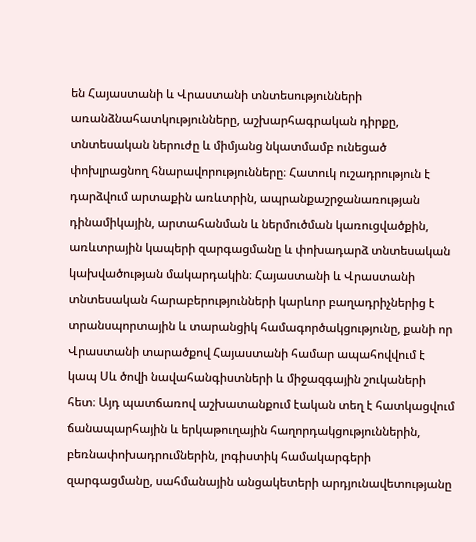են Հայաստանի և Վրաստանի տնտեսությունների առանձնահատկությունները, աշխարհագրական դիրքը, տնտեսական ներուժը և միմյանց նկատմամբ ունեցած փոխլրացնող հնարավորությունները։ Հատուկ ուշադրություն է դարձվում արտաքին առևտրին, ապրանքաշրջանառության դինամիկային, արտահանման և ներմուծման կառուցվածքին, առևտրային կապերի զարգացմանը և փոխադարձ տնտեսական կախվածության մակարդակին։ Հայաստանի և Վրաստանի տնտեսական հարաբերությունների կարևոր բաղադրիչներից է տրանսպորտային և տարանցիկ համագործակցությունը, քանի որ Վրաստանի տարածքով Հայաստանի համար ապահովվում է կապ Սև ծովի նավահանգիստների և միջազգային շուկաների հետ։ Այդ պատճառով աշխատանքում էական տեղ է հատկացվում ճանապարհային և երկաթուղային հաղորդակցություններին, բեռնափոխադրումներին, լոգիստիկ համակարգերի զարգացմանը, սահմանային անցակետերի արդյունավետությանը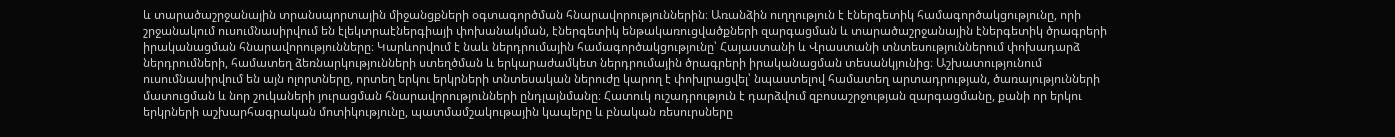և տարածաշրջանային տրանսպորտային միջանցքների օգտագործման հնարավորություններին։ Առանձին ուղղություն է էներգետիկ համագործակցությունը, որի շրջանակում ուսումնասիրվում են էլեկտրաէներգիայի փոխանակման, էներգետիկ ենթակառուցվածքների զարգացման և տարածաշրջանային էներգետիկ ծրագրերի իրականացման հնարավորությունները։ Կարևորվում է նաև ներդրումային համագործակցությունը՝ Հայաստանի և Վրաստանի տնտեսություններում փոխադարձ ներդրումների, համատեղ ձեռնարկությունների ստեղծման և երկարաժամկետ ներդրումային ծրագրերի իրականացման տեսանկյունից։ Աշխատությունում ուսումնասիրվում են այն ոլորտները, որտեղ երկու երկրների տնտեսական ներուժը կարող է փոխլրացվել՝ նպաստելով համատեղ արտադրության, ծառայությունների մատուցման և նոր շուկաների յուրացման հնարավորությունների ընդլայնմանը։ Հատուկ ուշադրություն է դարձվում զբոսաշրջության զարգացմանը, քանի որ երկու երկրների աշխարհագրական մոտիկությունը, պատմամշակութային կապերը և բնական ռեսուրսները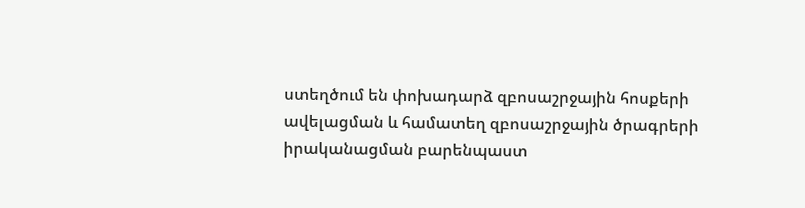ստեղծում են փոխադարձ զբոսաշրջային հոսքերի ավելացման և համատեղ զբոսաշրջային ծրագրերի իրականացման բարենպաստ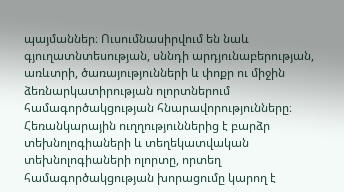պայմաններ։ Ուսումնասիրվում են նաև գյուղատնտեսության, սննդի արդյունաբերության, առևտրի, ծառայությունների և փոքր ու միջին ձեռնարկատիրության ոլորտներում համագործակցության հնարավորությունները։ Հեռանկարային ուղղություններից է բարձր տեխնոլոգիաների և տեղեկատվական տեխնոլոգիաների ոլորտը, որտեղ համագործակցության խորացումը կարող է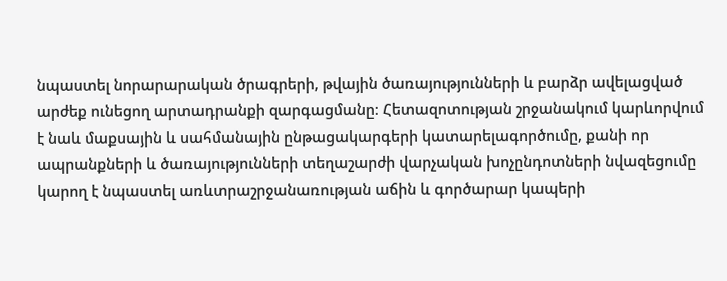նպաստել նորարարական ծրագրերի, թվային ծառայությունների և բարձր ավելացված արժեք ունեցող արտադրանքի զարգացմանը։ Հետազոտության շրջանակում կարևորվում է նաև մաքսային և սահմանային ընթացակարգերի կատարելագործումը, քանի որ ապրանքների և ծառայությունների տեղաշարժի վարչական խոչընդոտների նվազեցումը կարող է նպաստել առևտրաշրջանառության աճին և գործարար կապերի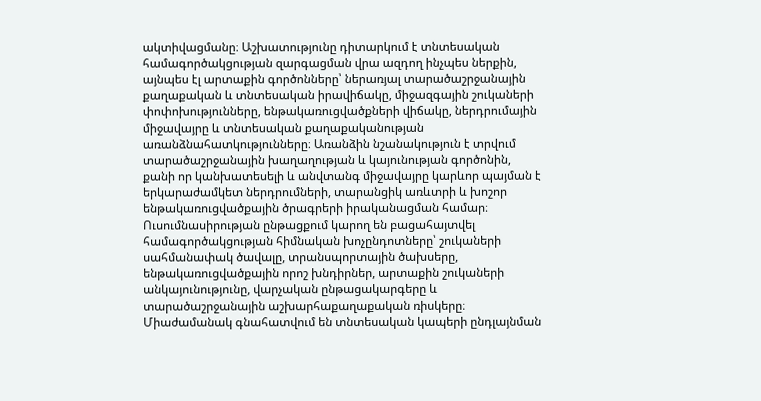ակտիվացմանը։ Աշխատությունը դիտարկում է տնտեսական համագործակցության զարգացման վրա ազդող ինչպես ներքին, այնպես էլ արտաքին գործոնները՝ ներառյալ տարածաշրջանային քաղաքական և տնտեսական իրավիճակը, միջազգային շուկաների փոփոխությունները, ենթակառուցվածքների վիճակը, ներդրումային միջավայրը և տնտեսական քաղաքականության առանձնահատկությունները։ Առանձին նշանակություն է տրվում տարածաշրջանային խաղաղության և կայունության գործոնին, քանի որ կանխատեսելի և անվտանգ միջավայրը կարևոր պայման է երկարաժամկետ ներդրումների, տարանցիկ առևտրի և խոշոր ենթակառուցվածքային ծրագրերի իրականացման համար։ Ուսումնասիրության ընթացքում կարող են բացահայտվել համագործակցության հիմնական խոչընդոտները՝ շուկաների սահմանափակ ծավալը, տրանսպորտային ծախսերը, ենթակառուցվածքային որոշ խնդիրներ, արտաքին շուկաների անկայունությունը, վարչական ընթացակարգերը և տարածաշրջանային աշխարհաքաղաքական ռիսկերը։ Միաժամանակ գնահատվում են տնտեսական կապերի ընդլայնման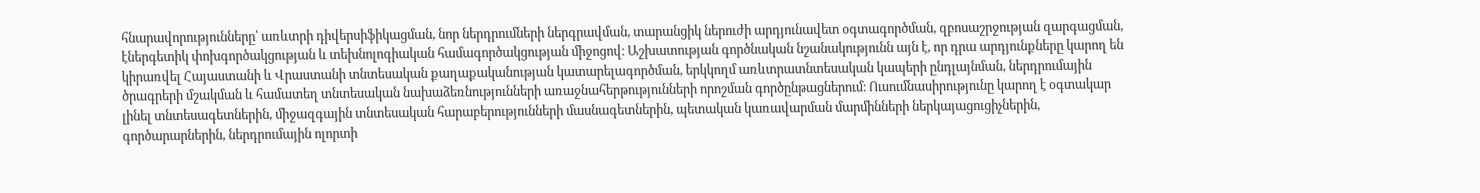հնարավորությունները՝ առևտրի դիվերսիֆիկացման, նոր ներդրումների ներգրավման, տարանցիկ ներուժի արդյունավետ օգտագործման, զբոսաշրջության զարգացման, էներգետիկ փոխգործակցության և տեխնոլոգիական համագործակցության միջոցով։ Աշխատության գործնական նշանակությունն այն է, որ դրա արդյունքները կարող են կիրառվել Հայաստանի և Վրաստանի տնտեսական քաղաքականության կատարելագործման, երկկողմ առևտրատնտեսական կապերի ընդլայնման, ներդրումային ծրագրերի մշակման և համատեղ տնտեսական նախաձեռնությունների առաջնահերթությունների որոշման գործընթացներում։ Ուսումնասիրությունը կարող է օգտակար լինել տնտեսագետներին, միջազգային տնտեսական հարաբերությունների մասնագետներին, պետական կառավարման մարմինների ներկայացուցիչներին, գործարարներին, ներդրումային ոլորտի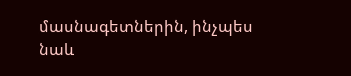մասնագետներին, ինչպես նաև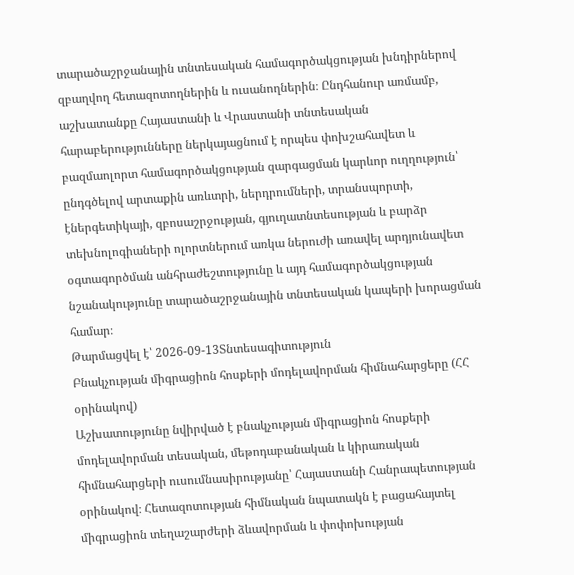տարածաշրջանային տնտեսական համագործակցության խնդիրներով զբաղվող հետազոտողներին և ուսանողներին։ Ընդհանուր առմամբ, աշխատանքը Հայաստանի և Վրաստանի տնտեսական հարաբերությունները ներկայացնում է որպես փոխշահավետ և բազմաոլորտ համագործակցության զարգացման կարևոր ուղղություն՝ ընդգծելով արտաքին առևտրի, ներդրումների, տրանսպորտի, էներգետիկայի, զբոսաշրջության, գյուղատնտեսության և բարձր տեխնոլոգիաների ոլորտներում առկա ներուժի առավել արդյունավետ օգտագործման անհրաժեշտությունը և այդ համագործակցության նշանակությունը տարածաշրջանային տնտեսական կապերի խորացման համար։
Թարմացվել է՝ 2026-09-13Տնտեսագիտություն
Բնակչության միգրացիոն հոսքերի մոդելավորման հիմնահարցերը (ՀՀ օրինակով)
Աշխատությունը նվիրված է բնակչության միգրացիոն հոսքերի մոդելավորման տեսական, մեթոդաբանական և կիրառական հիմնահարցերի ուսումնասիրությանը՝ Հայաստանի Հանրապետության օրինակով։ Հետազոտության հիմնական նպատակն է բացահայտել միգրացիոն տեղաշարժերի ձևավորման և փոփոխության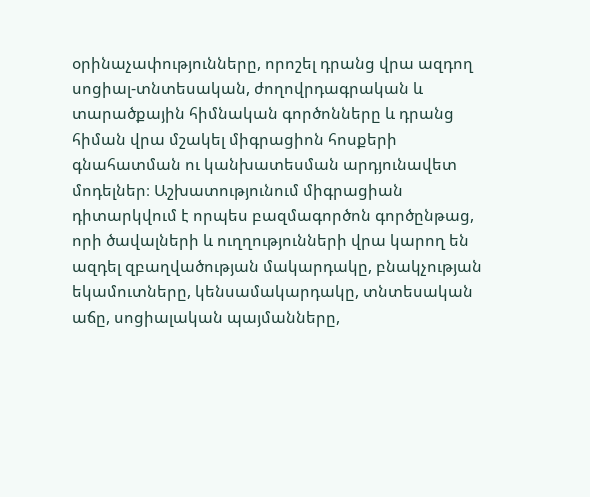օրինաչափությունները, որոշել դրանց վրա ազդող սոցիալ-տնտեսական, ժողովրդագրական և տարածքային հիմնական գործոնները և դրանց հիման վրա մշակել միգրացիոն հոսքերի գնահատման ու կանխատեսման արդյունավետ մոդելներ։ Աշխատությունում միգրացիան դիտարկվում է որպես բազմագործոն գործընթաց, որի ծավալների և ուղղությունների վրա կարող են ազդել զբաղվածության մակարդակը, բնակչության եկամուտները, կենսամակարդակը, տնտեսական աճը, սոցիալական պայմանները,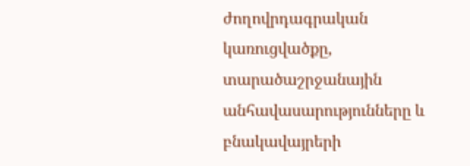ժողովրդագրական կառուցվածքը, տարածաշրջանային անհավասարությունները և բնակավայրերի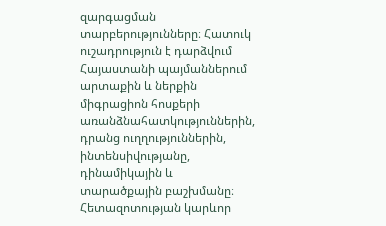զարգացման տարբերությունները։ Հատուկ ուշադրություն է դարձվում Հայաստանի պայմաններում արտաքին և ներքին միգրացիոն հոսքերի առանձնահատկություններին, դրանց ուղղություններին, ինտենսիվությանը, դինամիկային և տարածքային բաշխմանը։ Հետազոտության կարևոր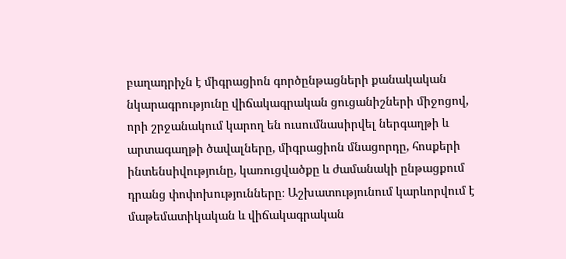բաղադրիչն է միգրացիոն գործընթացների քանակական նկարագրությունը վիճակագրական ցուցանիշների միջոցով, որի շրջանակում կարող են ուսումնասիրվել ներգաղթի և արտագաղթի ծավալները, միգրացիոն մնացորդը, հոսքերի ինտենսիվությունը, կառուցվածքը և ժամանակի ընթացքում դրանց փոփոխությունները։ Աշխատությունում կարևորվում է մաթեմատիկական և վիճակագրական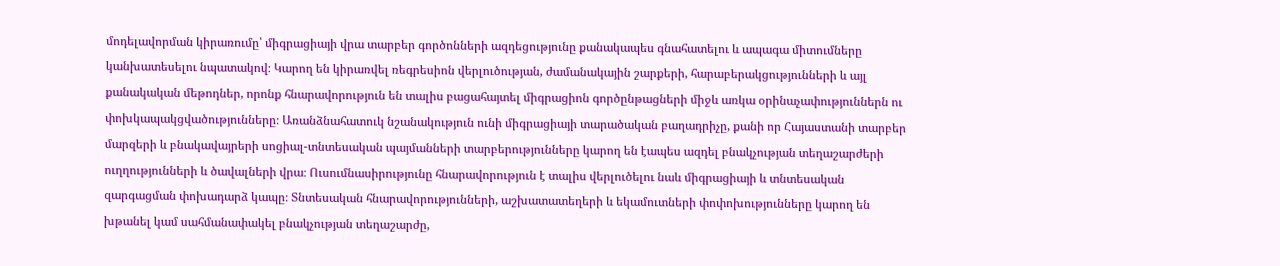մոդելավորման կիրառումը՝ միգրացիայի վրա տարբեր գործոնների ազդեցությունը քանակապես գնահատելու և ապագա միտումները կանխատեսելու նպատակով։ Կարող են կիրառվել ռեգրեսիոն վերլուծության, ժամանակային շարքերի, հարաբերակցությունների և այլ քանակական մեթոդներ, որոնք հնարավորություն են տալիս բացահայտել միգրացիոն գործընթացների միջև առկա օրինաչափություններն ու փոխկապակցվածությունները։ Առանձնահատուկ նշանակություն ունի միգրացիայի տարածական բաղադրիչը, քանի որ Հայաստանի տարբեր մարզերի և բնակավայրերի սոցիալ-տնտեսական պայմանների տարբերությունները կարող են էապես ազդել բնակչության տեղաշարժերի ուղղությունների և ծավալների վրա։ Ուսումնասիրությունը հնարավորություն է տալիս վերլուծելու նաև միգրացիայի և տնտեսական զարգացման փոխադարձ կապը։ Տնտեսական հնարավորությունների, աշխատատեղերի և եկամուտների փոփոխությունները կարող են խթանել կամ սահմանափակել բնակչության տեղաշարժը,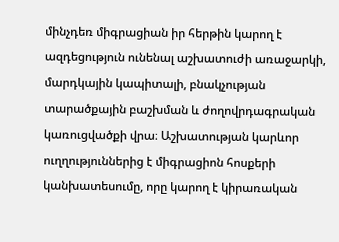մինչդեռ միգրացիան իր հերթին կարող է ազդեցություն ունենալ աշխատուժի առաջարկի, մարդկային կապիտալի, բնակչության տարածքային բաշխման և ժողովրդագրական կառուցվածքի վրա։ Աշխատության կարևոր ուղղություններից է միգրացիոն հոսքերի կանխատեսումը, որը կարող է կիրառական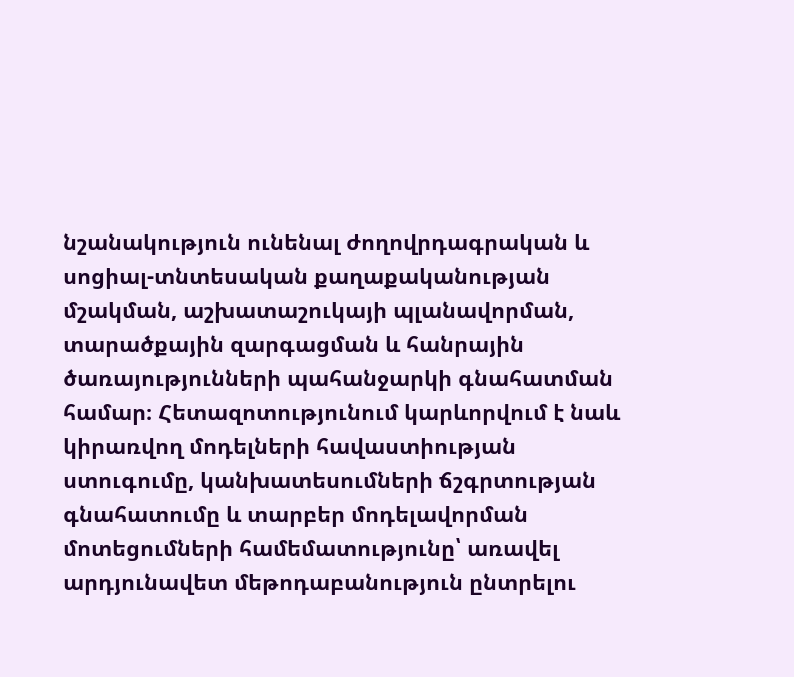նշանակություն ունենալ ժողովրդագրական և սոցիալ-տնտեսական քաղաքականության մշակման, աշխատաշուկայի պլանավորման, տարածքային զարգացման և հանրային ծառայությունների պահանջարկի գնահատման համար։ Հետազոտությունում կարևորվում է նաև կիրառվող մոդելների հավաստիության ստուգումը, կանխատեսումների ճշգրտության գնահատումը և տարբեր մոդելավորման մոտեցումների համեմատությունը՝ առավել արդյունավետ մեթոդաբանություն ընտրելու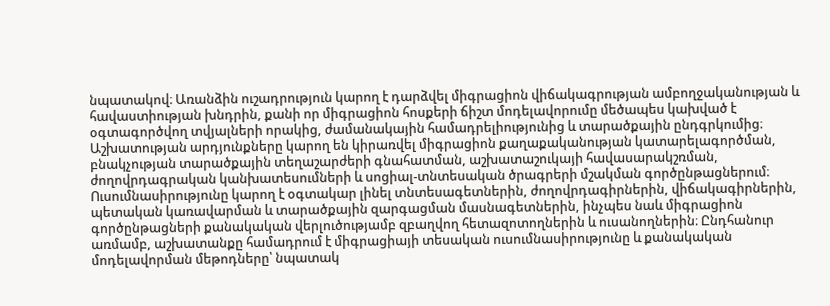նպատակով։ Առանձին ուշադրություն կարող է դարձվել միգրացիոն վիճակագրության ամբողջականության և հավաստիության խնդրին, քանի որ միգրացիոն հոսքերի ճիշտ մոդելավորումը մեծապես կախված է օգտագործվող տվյալների որակից, ժամանակային համադրելիությունից և տարածքային ընդգրկումից։ Աշխատության արդյունքները կարող են կիրառվել միգրացիոն քաղաքականության կատարելագործման, բնակչության տարածքային տեղաշարժերի գնահատման, աշխատաշուկայի հավասարակշռման, ժողովրդագրական կանխատեսումների և սոցիալ-տնտեսական ծրագրերի մշակման գործընթացներում։ Ուսումնասիրությունը կարող է օգտակար լինել տնտեսագետներին, ժողովրդագիրներին, վիճակագիրներին, պետական կառավարման և տարածքային զարգացման մասնագետներին, ինչպես նաև միգրացիոն գործընթացների քանակական վերլուծությամբ զբաղվող հետազոտողներին և ուսանողներին։ Ընդհանուր առմամբ, աշխատանքը համադրում է միգրացիայի տեսական ուսումնասիրությունը և քանակական մոդելավորման մեթոդները՝ նպատակ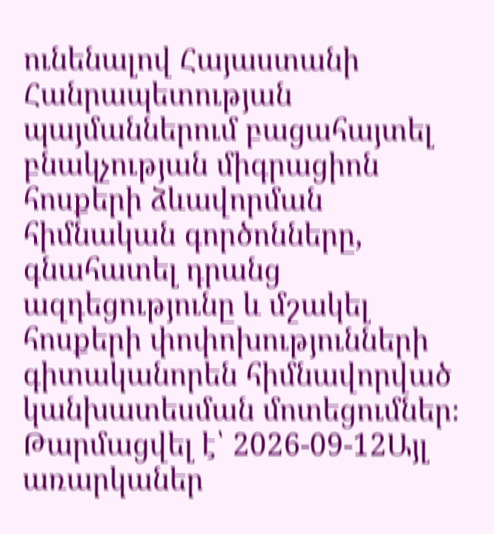ունենալով Հայաստանի Հանրապետության պայմաններում բացահայտել բնակչության միգրացիոն հոսքերի ձևավորման հիմնական գործոնները, գնահատել դրանց ազդեցությունը և մշակել հոսքերի փոփոխությունների գիտականորեն հիմնավորված կանխատեսման մոտեցումներ։
Թարմացվել է՝ 2026-09-12Այլ առարկաներ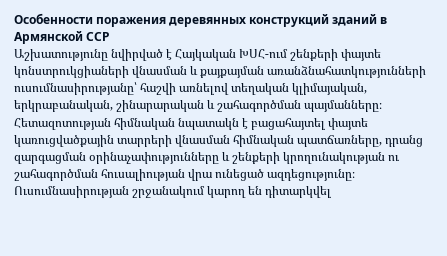Особенности поражения деревянных конструкций зданий в Армянской ССР
Աշխատությունը նվիրված է Հայկական ԽՍՀ-ում շենքերի փայտե կոնստրուկցիաների վնասման և քայքայման առանձնահատկությունների ուսումնասիրությանը՝ հաշվի առնելով տեղական կլիմայական, երկրաբանական, շինարարական և շահագործման պայմանները։ Հետազոտության հիմնական նպատակն է բացահայտել փայտե կառուցվածքային տարրերի վնասման հիմնական պատճառները, դրանց զարգացման օրինաչափությունները և շենքերի կրողունակության ու շահագործման հուսալիության վրա ունեցած ազդեցությունը։ Ուսումնասիրության շրջանակում կարող են դիտարկվել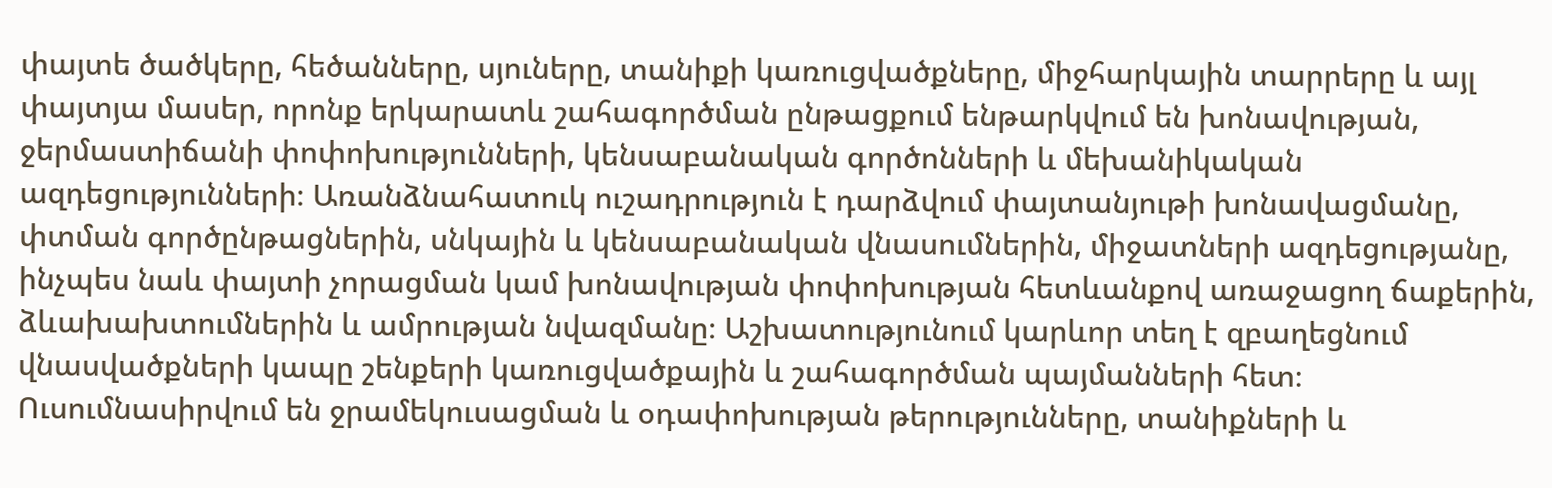փայտե ծածկերը, հեծանները, սյուները, տանիքի կառուցվածքները, միջհարկային տարրերը և այլ փայտյա մասեր, որոնք երկարատև շահագործման ընթացքում ենթարկվում են խոնավության, ջերմաստիճանի փոփոխությունների, կենսաբանական գործոնների և մեխանիկական ազդեցությունների։ Առանձնահատուկ ուշադրություն է դարձվում փայտանյութի խոնավացմանը, փտման գործընթացներին, սնկային և կենսաբանական վնասումներին, միջատների ազդեցությանը, ինչպես նաև փայտի չորացման կամ խոնավության փոփոխության հետևանքով առաջացող ճաքերին, ձևախախտումներին և ամրության նվազմանը։ Աշխատությունում կարևոր տեղ է զբաղեցնում վնասվածքների կապը շենքերի կառուցվածքային և շահագործման պայմանների հետ։ Ուսումնասիրվում են ջրամեկուսացման և օդափոխության թերությունները, տանիքների և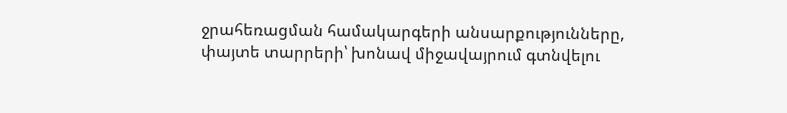ջրահեռացման համակարգերի անսարքությունները, փայտե տարրերի՝ խոնավ միջավայրում գտնվելու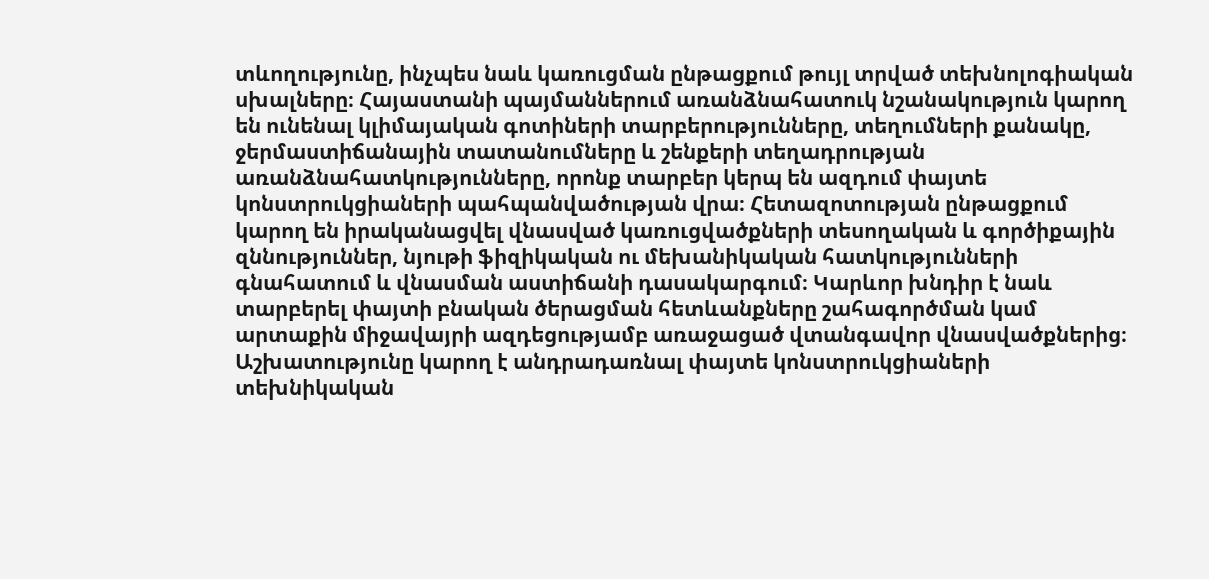տևողությունը, ինչպես նաև կառուցման ընթացքում թույլ տրված տեխնոլոգիական սխալները։ Հայաստանի պայմաններում առանձնահատուկ նշանակություն կարող են ունենալ կլիմայական գոտիների տարբերությունները, տեղումների քանակը, ջերմաստիճանային տատանումները և շենքերի տեղադրության առանձնահատկությունները, որոնք տարբեր կերպ են ազդում փայտե կոնստրուկցիաների պահպանվածության վրա։ Հետազոտության ընթացքում կարող են իրականացվել վնասված կառուցվածքների տեսողական և գործիքային զննություններ, նյութի ֆիզիկական ու մեխանիկական հատկությունների գնահատում և վնասման աստիճանի դասակարգում։ Կարևոր խնդիր է նաև տարբերել փայտի բնական ծերացման հետևանքները շահագործման կամ արտաքին միջավայրի ազդեցությամբ առաջացած վտանգավոր վնասվածքներից։ Աշխատությունը կարող է անդրադառնալ փայտե կոնստրուկցիաների տեխնիկական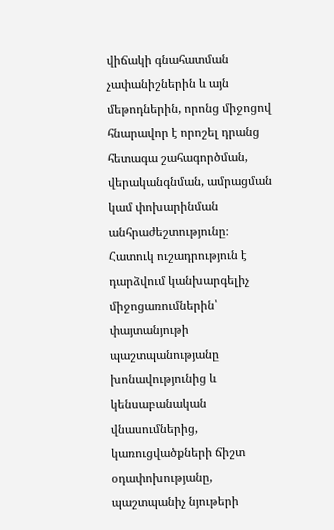վիճակի գնահատման չափանիշներին և այն մեթոդներին, որոնց միջոցով հնարավոր է որոշել դրանց հետագա շահագործման, վերականգնման, ամրացման կամ փոխարինման անհրաժեշտությունը։ Հատուկ ուշադրություն է դարձվում կանխարգելիչ միջոցառումներին՝ փայտանյութի պաշտպանությանը խոնավությունից և կենսաբանական վնասումներից, կառուցվածքների ճիշտ օդափոխությանը, պաշտպանիչ նյութերի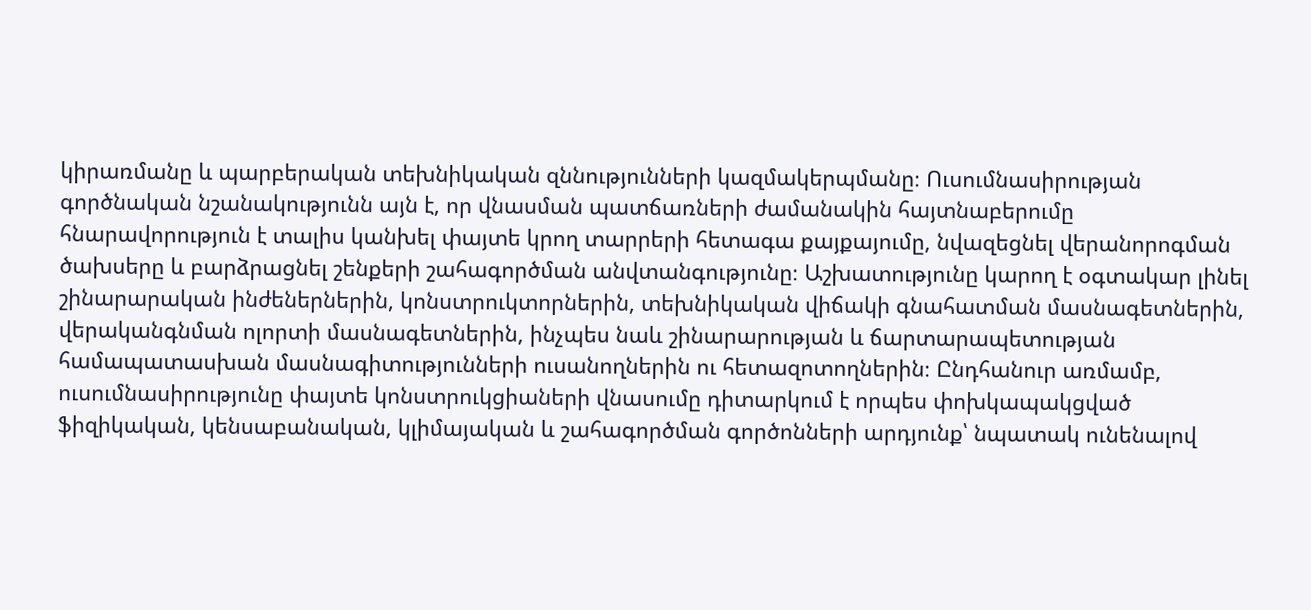կիրառմանը և պարբերական տեխնիկական զննությունների կազմակերպմանը։ Ուսումնասիրության գործնական նշանակությունն այն է, որ վնասման պատճառների ժամանակին հայտնաբերումը հնարավորություն է տալիս կանխել փայտե կրող տարրերի հետագա քայքայումը, նվազեցնել վերանորոգման ծախսերը և բարձրացնել շենքերի շահագործման անվտանգությունը։ Աշխատությունը կարող է օգտակար լինել շինարարական ինժեներներին, կոնստրուկտորներին, տեխնիկական վիճակի գնահատման մասնագետներին, վերականգնման ոլորտի մասնագետներին, ինչպես նաև շինարարության և ճարտարապետության համապատասխան մասնագիտությունների ուսանողներին ու հետազոտողներին։ Ընդհանուր առմամբ, ուսումնասիրությունը փայտե կոնստրուկցիաների վնասումը դիտարկում է որպես փոխկապակցված ֆիզիկական, կենսաբանական, կլիմայական և շահագործման գործոնների արդյունք՝ նպատակ ունենալով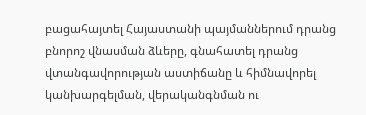բացահայտել Հայաստանի պայմաններում դրանց բնորոշ վնասման ձևերը, գնահատել դրանց վտանգավորության աստիճանը և հիմնավորել կանխարգելման, վերականգնման ու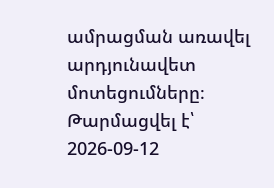ամրացման առավել արդյունավետ մոտեցումները։
Թարմացվել է՝ 2026-09-12